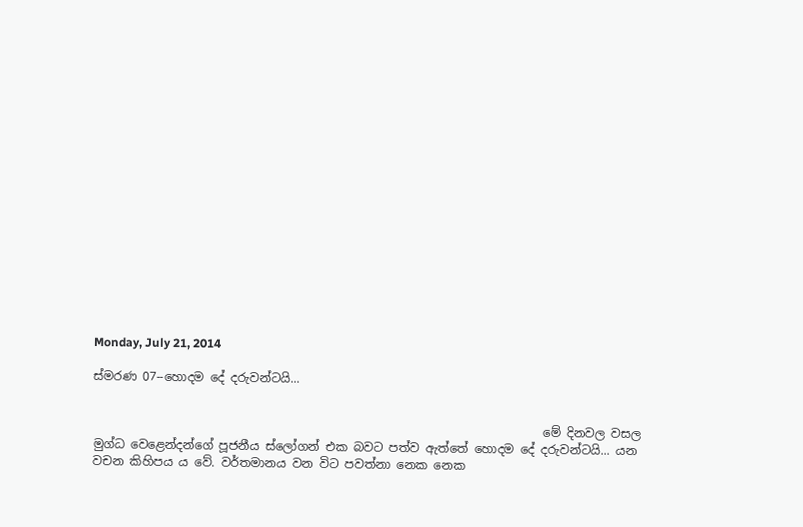Monday, July 21, 2014

ස්මරණ 07--හොදම දේ දරුවන්ටයි...


                                                                           මේ දිනවල වසල මුග්ධ වෙළෙන්දන්ගේ පූජනීය ස්ලෝගන් එක බවට පත්ව ඇත්තේ හොදම දේ දරුවන්ටයි... යන වචන කිහිපය ය වේ. වර්තමානය වන විට පවත්නා නෙක නෙක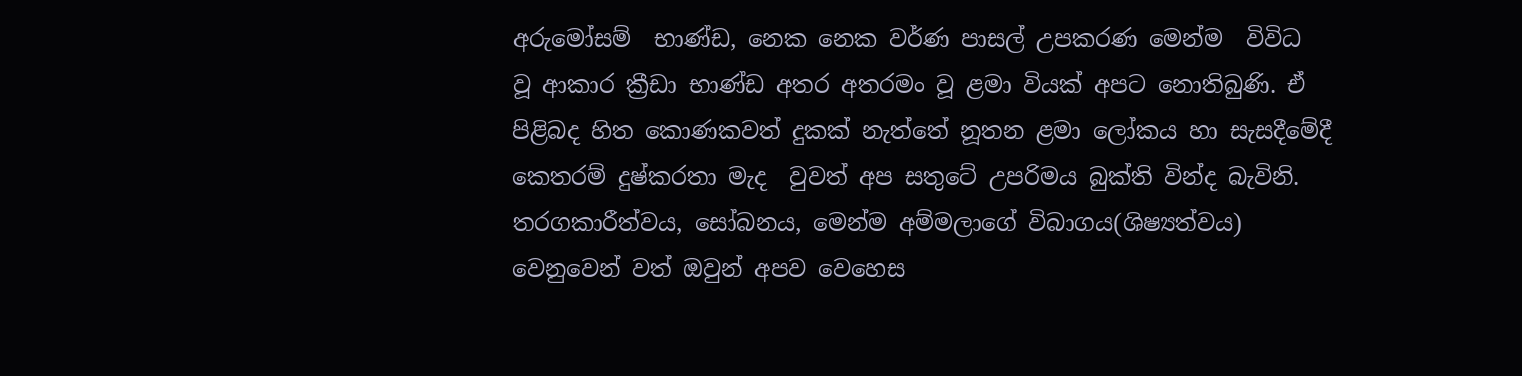අරුමෝසම්  භාණ්ඩ, නෙක නෙක වර්ණ පාසල් උපකරණ මෙන්ම  විවිධ වූ ආකාර ක්‍රීඩා භාණ්ඩ අතර අතරමං වූ ළමා වියක් අපට නොතිබුණි. ඒ පිළිබද හිත කොණකවත් දුකක් නැත්තේ නූතන ළමා ලෝකය හා සැසදීමේදී කෙතරම් දුෂ්කරතා මැද  වුවත් අප සතුටේ උපරිමය බුක්ති වින්ද බැවිනි. තරගකාරීත්වය, සෝබනය, මෙන්ම අම්මලාගේ විබාගය(ශිෂ්‍යත්වය) වෙනුවෙන් වත් ඔවුන් අපව වෙහෙස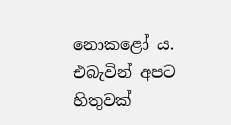නොකළෝ ය. එබැවින් අපට හිතුවක්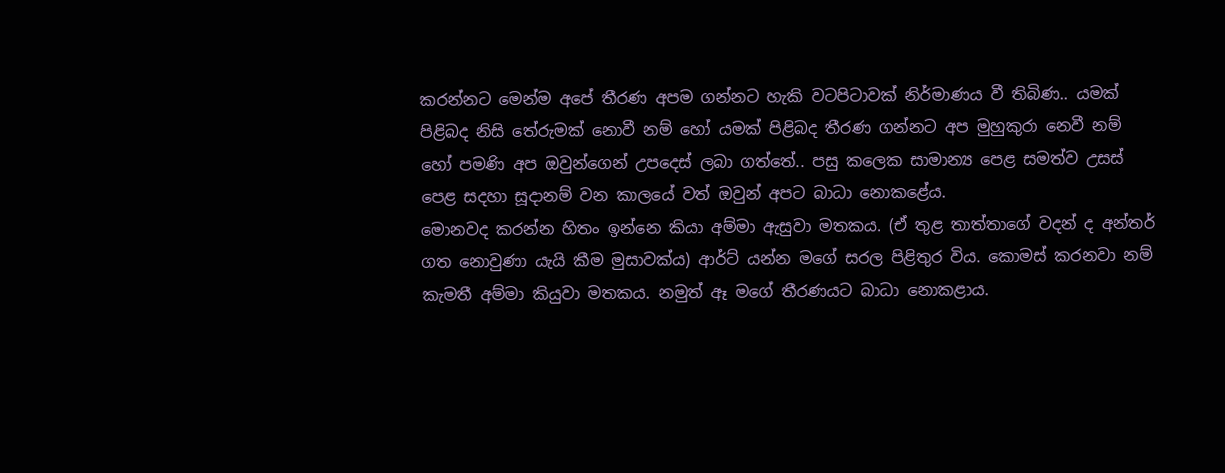කරන්නට මෙන්ම අපේ තීරණ අපම ගන්නට හැකි වටපිටාවක් නිර්මාණය වී තිබිණ.. යමක් පිළිබද නිසි තේරුමක් නොවී නම් හෝ යමක් පිළිබද තීරණ ගන්නට අප මුහුකුරා නෙවී නම් හෝ පමණි අප ඔවුන්ගෙන් උපදෙස් ලබා ගත්තේ.. පසු කලෙක සාමාන්‍ය පෙළ සමත්ව උසස් පෙළ සදහා සූදානම් වන කාලයේ වත් ඔවුන් අපට බාධා නොකළේය.
මොනවද කරන්න හිතං ඉන්නෙ කියා අම්මා ඇසුවා මතකය. (ඒ තුළ තාත්තාගේ වදන් ද අන්තර් ගත නොවුණා යැයි කීම මුසාවක්ය) ආර්ට් යන්න මගේ සරල පිළිතුර විය. කොමස් කරනවා නම් කැමතී අම්මා කියුවා මතකය. නමුත් ඈ මගේ තීරණයට බාධා නොකළාය.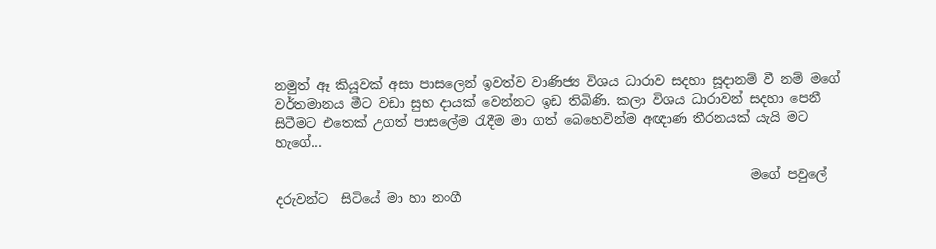නමුත් ඈ කියූවක් අසා පාසලෙන් ඉවත්ව වාණිජ්‍ය විශය ධාරාව සදහා සූදානම් වී නම් මගේ වර්තමානය මීට වඩා සුභ දායක් වෙන්නට ඉඩ තිබිණි. කලා විශය ධාරාවන් සදහා පෙනී සිටීමට එතෙක් උගත් පාසලේම රැදීම මා ගත් බෙහෙවින්ම අඥාණ තීරනයක් යැයි මට හැගේ...

                                                                         මගේ පවුලේ දරුවන්ට  සිටියේ මා හා නංගී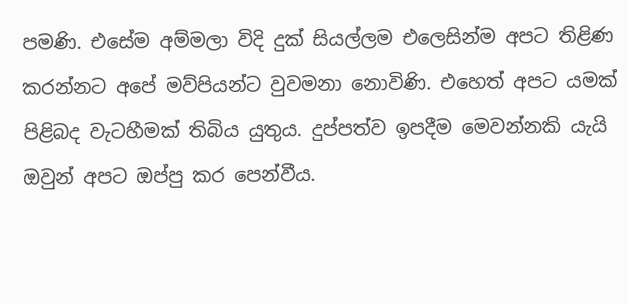පමණි. එසේම අම්මලා විදි දුක් සියල්ලම එලෙසින්ම අපට තිළිණ කරන්නට අපේ මව්පියන්ට වුවමනා නොවිණි. එහෙත් අපට යමක් පිළිබද වැටහීමක් තිබිය යුතුය. දුප්පත්ව ඉපදීම මෙවන්නකි යැයි ඔවුන් අපට ඔප්පු කර පෙන්වීය.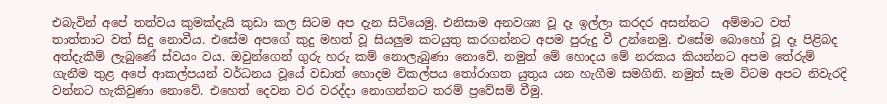එබැවින් අපේ තත්වය කුමක්දැයි කුඩා කල සිටම අප දැන සිටියෙමු. එනිසාම අනවශ්‍ය වූ දෑ ඉල්ලා කරදර අසන්නට  අම්මාට වත් තාත්තාට වත් සිදු නොවීය. එසේම අපගේ කුදු මහත් වූ සියලුම කටයුතු කරගන්නට අපම පුරුදු වී උන්නෙමු. එසේම බොහෝ වූ දෑ පිළිබද අත්දැකීම් ලැබුණේ ස්වයං වය. ඔවුන්ගෙන් ගුරු හරු කම් නොලැබුණා නොවේ. නමුත් මේ හොදය මේ නරකය කියන්නට අපම තේරුම් ගැනීම තුළ අපේ ආකල්පයන් වර්ධනය වූයේ වඩාත් හොදම විකල්පය තෝරාගත යුතුය යන හැගීම සමගිනි. නමුත් සැම විටම අපට නිවැරදි වන්නට හැකිවුණා නොවේ. එහෙත් දෙවන වර වරද්දා නොගන්නට තරම් ප්‍රවේසම් වීමු.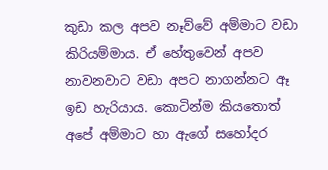කුඩා කල අපව නෑව්වේ අම්මාට වඩා කිරියම්මාය. ඒ හේතුවෙන් අපව නාවනවාට වඩා අපට නාගන්නට ඈ ඉඩ හැරියාය. කොටින්ම කියතොත් අපේ අම්මාට හා ඇගේ සහෝදර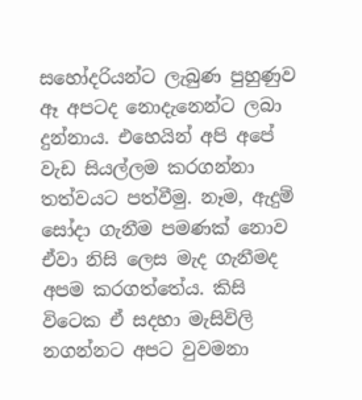සහෝදරියන්ට ලැබුණ පුහුණුව ඈ අපටද නොදැනෙන්ට ලබා දුන්නාය. එහෙයින් අපි අපේ වැඩ සියල්ලම කරගන්නා තත්වයට පත්වීමු. නෑම, ඇදුම් සෝදා ගැනීම පමණක් නොව ඒවා නිසි ලෙස මැද ගැනීමද අපම කරගත්තේය. කිසි විටෙක ඒ සදහා මැසිවිලි නගන්නට අපට වුවමනා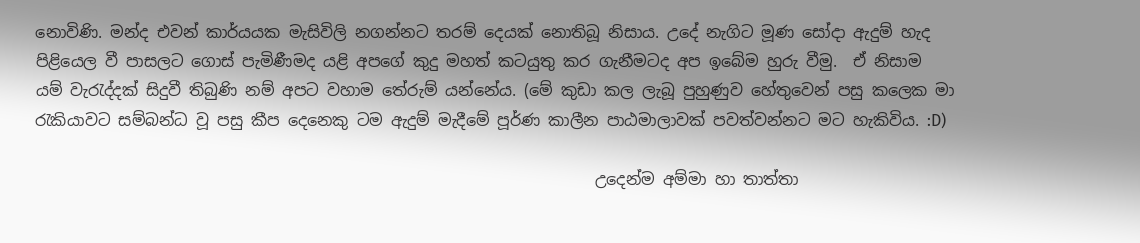නොවිණි. මන්ද එවන් කාර්යයක මැසිවිලි නගන්නට තරම් දෙයක් නොතිබූ නිසාය. උදේ නැගිට මූණ සෝදා ඇදුම් හැද පිළියෙල වී පාසලට ගොස් පැමිණීමද යළි අපගේ කුදු මහත් කටයුතු කර ගැනීමටද අප ඉබේම හුරු වීමු.  ඒ නිසාම යම් වැරැද්දක් සිදුවී තිබුණි නම් අපට වහාම තේරුම් යන්නේය. (මේ කුඩා කල ලැබූ පුහුණුව හේතුවෙන් පසු කලෙක මා රැකියාවට සම්බන්ධ වූ පසු කීප දෙනෙකු ටම ඇදුම් මැදීමේ පූර්ණ කාලීන පාඨමාලාවක් පවත්වන්නට මට හැකිවිය. :D)

                                                                      උදෙන්ම අම්මා හා තාත්තා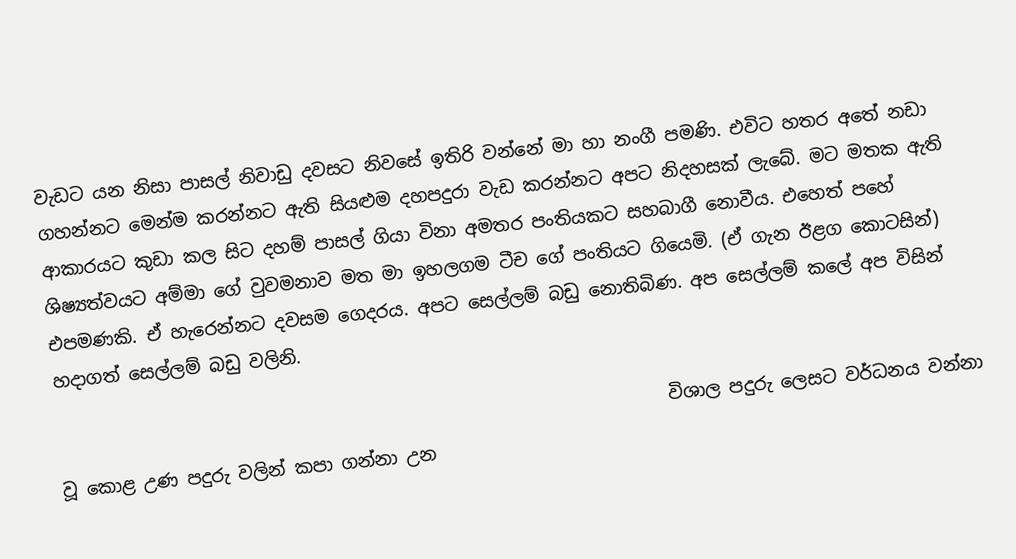වැඩට යන නිසා පාසල් නිවාඩු දවසට නිවසේ ඉතිරි වන්නේ මා හා නංගී පමණි. එවිට හතර අතේ නඩා ගහන්නට මෙන්ම කරන්නට ඇති සියළුම දහපදුරා වැඩ කරන්නට අපට නිදහසක් ලැබේ. මට මතක ඇති ආකාරයට කුඩා කල සිට දහම් පාසල් ගියා විනා අමතර පංතියකට සහබාගී නොවීය. එහෙත් පහේ ශිෂ්‍යත්වයට අම්මා ගේ වුවමනාව මත මා ඉහලගම ටීච ගේ පංතියට ගියෙමි. (ඒ ගැන ඊළග කොටසින්) එපමණකි. ඒ හැරෙන්නට දවසම ගෙදරය. අපට සෙල්ලම් බඩු නොතිබිණ. අප සෙල්ලම් කලේ අප විසින් හදාගත් සෙල්ලම් බඩු වලිනි.

                                                                    විශාල පදුරු ලෙසට වර්ධනය වන්නා වූ කොළ උණ පදුරු වලින් කපා ගන්නා උන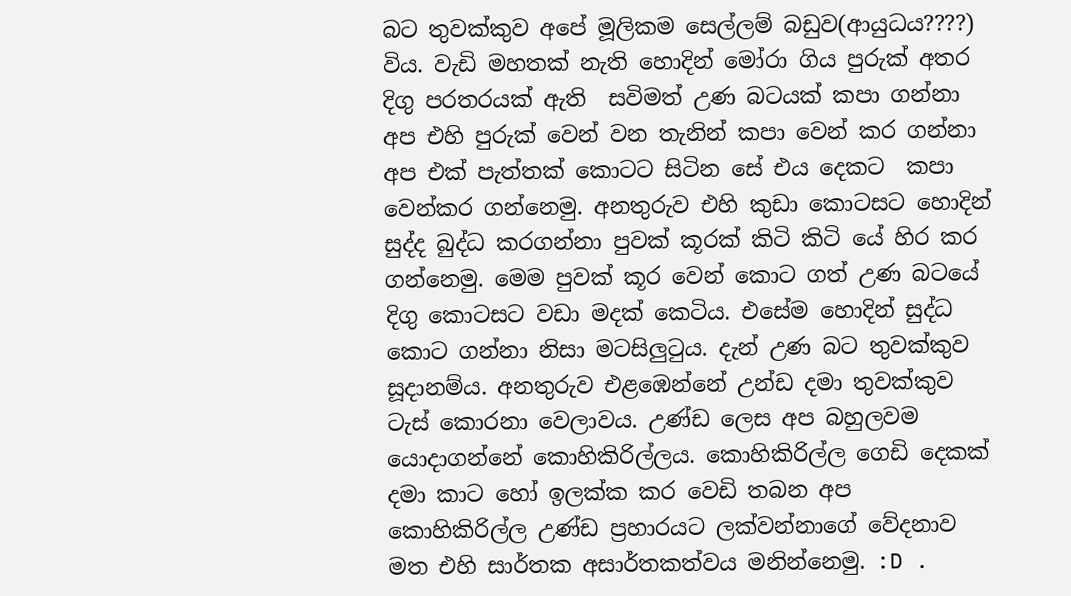බට තුවක්කුව අපේ මූලිකම සෙල්ලම් බඩුව(ආයුධය????)  විය. වැඩි මහතක් නැති හොදින් මෝරා ගිය පුරුක් අතර දිගු පරතරයක් ඇති  සවිමත් උණ බටයක් කපා ගන්නා අප එහි පුරුක් වෙන් වන තැනින් කපා වෙන් කර ගන්නා අප එක් පැත්තක් කොටට සිටින සේ එය දෙකට  කපා වෙන්කර ගන්නෙමු. අනතුරුව එහි කුඩා කොටසට හොදින් සුද්ද බුද්ධ කරගන්නා පුවක් කූරක් කිටි කිටි යේ හිර කර ගන්නෙමු. මෙම පුවක් කූර වෙන් කොට ගත් උණ බටයේ දිගු කොටසට වඩා මදක් කෙටිය. එසේම හොදින් සුද්ධ කොට ගන්නා නිසා මටසිලුටුය. දැන් උණ බට තුවක්කුව සූදානම්ය. අනතුරුව එළඹෙන්නේ උන්ඩ දමා තුවක්කුව ටැස් කොරනා වෙලාවය. උණ්ඩ ලෙස අප බහුලවම යොදාගන්නේ කොහිකිරිල්ලය. කොහිකිරිල්ල ගෙඩි දෙකක් දමා කාට හෝ ඉලක්ක කර වෙඩි තබන අප කොහිකිරිල්ල උණ්ඩ ප්‍රහාරයට ලක්වන්නාගේ වේදනාව මත එහි සාර්තක අසාර්තකත්වය මනින්නෙමු. :D .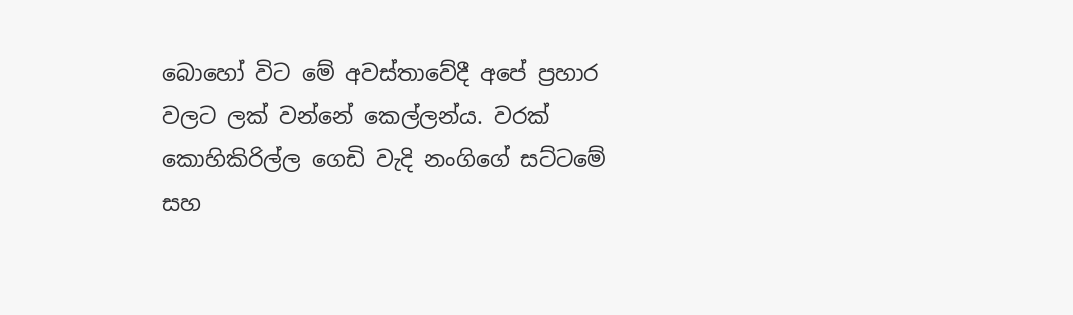බොහෝ විට මේ අවස්තාවේදී අපේ ප්‍රහාර වලට ලක් වන්නේ කෙල්ලන්ය. වරක් කොහිකිරිල්ල ගෙඩි වැදි නංගිගේ සට්ටමේ සහ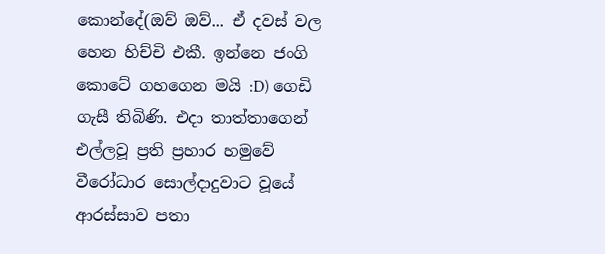කොන්දේ(ඔව් ඔව්... ඒ දවස් වල හෙන හිච්චි එකී. ඉන්නෙ ජංගි කොටේ ගහගෙන මයි :D) ගෙඩි ගැසී තිබිණි. එදා තාත්තාගෙන් එල්ලවූ ප්‍රති ප්‍රහාර හමුවේ වීරෝධාර සොල්දාදුවාට වූයේ ආරස්සාව පතා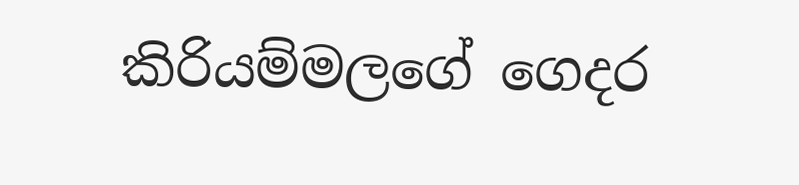කිරියම්මලගේ ගෙදර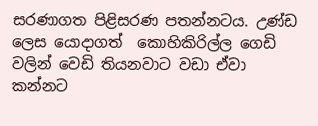සරණාගත පිළිසරණ පතන්නටය. උණ්ඩ ලෙස යොදාගත්  කොහිකිරිල්ල ගෙඩි වලින් වෙඩි තියනවාට වඩා ඒවා කන්නට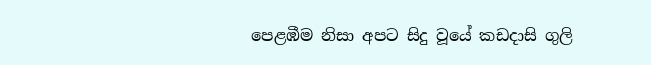පෙළඹීම නිසා අපට සිදු වූයේ කඩදාසි ගුලි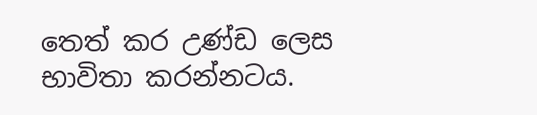තෙත් කර උණ්ඩ ලෙස භාවිතා කරන්නටය.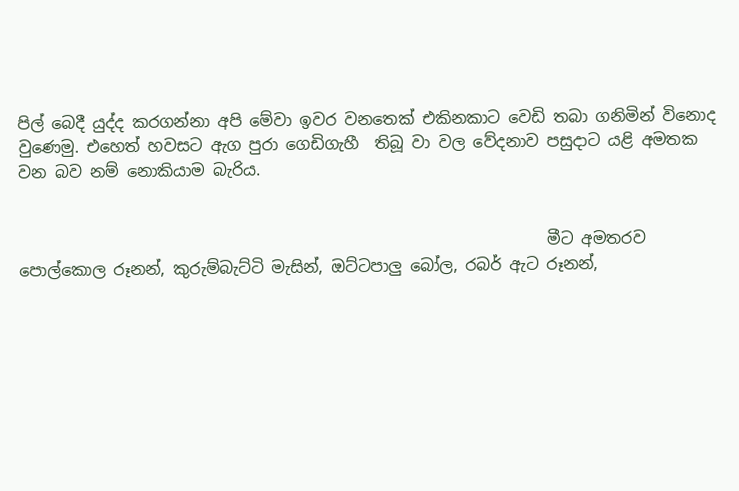පිල් බෙදී යුද්ද කරගන්නා අපි මේවා ඉවර වනතෙක් එකිනකාට වෙඩි තබා ගනිමින් විනොද වුණෙමු. එහෙත් හවසට ඇග පුරා ගෙඩිගැහී  තිබූ වා වල වේදනාව පසුදාට යළි අමතක වන බව නම් නොකියාම බැරිය.


                                                                  මීට අමතරව පොල්කොල රූනන්, කුරුම්බැට්ටි මැසින්, ඔට්ටපාලු බෝල, රබර් ඇට රූනන්,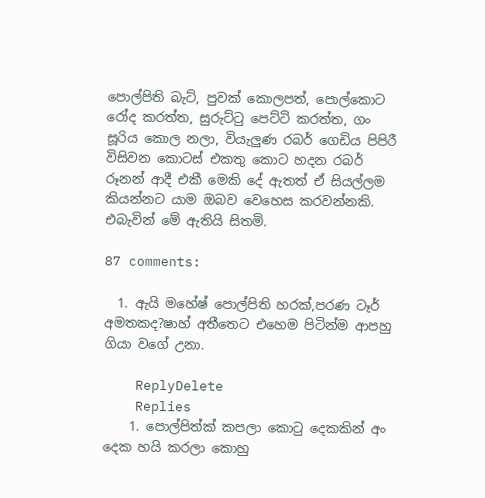පොල්පිති බැට්, පුවක් කොලපත්, පොල්කොට රෝද කරත්ත, සුරුට්ටු පෙට්ටි කරත්ත, ගං සූරිය කොල නලා, වියැලුණ රබර් ගෙඩිය පිපිරී විසිවන කොටස් එකතු කොට හදන රබර් රූනන් ආදී එකී මෙකි දේ ඇතත් ඒ සියල්ලම කියන්නට යාම ඔබව වෙහෙස කරවන්නකි. එබැවින් මේ ඇතියි සිතමි.

87 comments:

  1. ඇයි මහේෂ් පොල්පිති හරක්,පරණ ටෑර් අමතකද?ෂාහ් අතීතෙට එහෙම පිටින්ම ආපහු ගියා වගේ උනා.

    ReplyDelete
    Replies
    1. පොල්පිත්ක් කපලා කොටු දෙකකින් අං දෙක හයි කරලා කොහු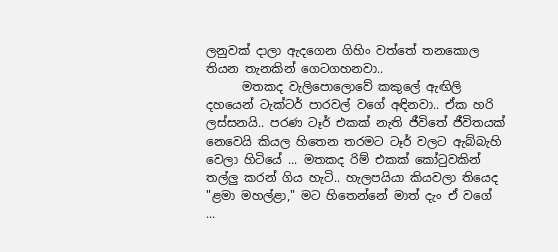ලනුවක් දාලා ඇදගෙන ගිහිං වත්තේ තනකොල තියන තැනකින් ගෙටගහනවා..
      මතකද වැලිපොලොවේ කකුලේ ඇඟිලි දහයෙන් ටැක්ටර් පාරවල් වගේ අඳිනවා.. ඒක හරි ලස්සනයි.. පරණ ටෑර් එකක් නැති ජීවිතේ ජීවිතයක් නෙවෙයි කියල හිතෙන තරමට ටෑර් වලට ඇබ්බැහි වෙලා හිටියේ ... මතකද රිම් එකක් කෝටුවකින් තල්ලු කරන් ගිය හැටි.. හැලපයියා කියවලා තියෙද "ළමා මහල්ළා," මට හිතෙන්නේ මාත් දැං ඒ වගේ ...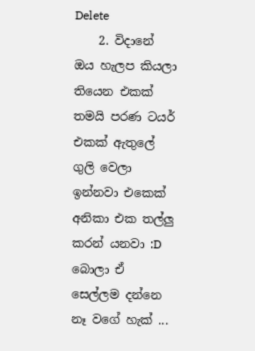Delete
    2. විදානේ ඔය හැලප කියලා තියෙන එකක් තමයි පරණ ටයර් එකක් ඇතුලේ ගුලි වෙලා ඉන්නවා එකෙක් අනිකා එක තල්ලු කරන් යනවා :D බොලා ඒ සෙල්ලම දන්නෙ නෑ වගේ හැක් ...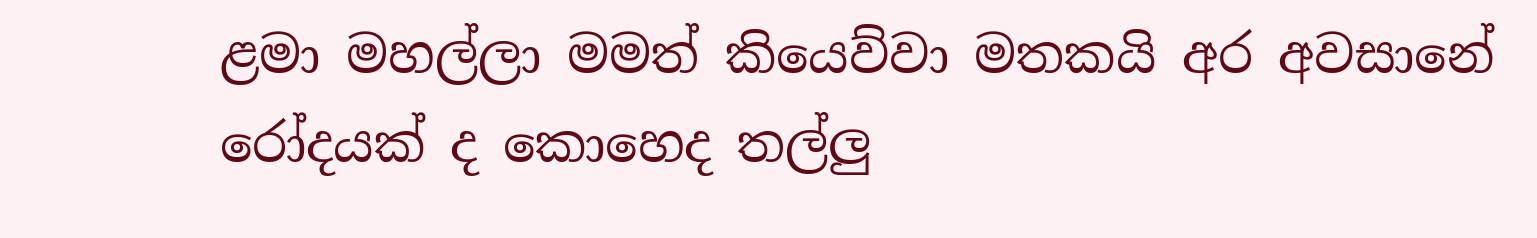ළමා මහල්ලා මමත් කියෙව්වා මතකයි අර අවසානේ රෝදයක් ද කොහෙද තල්ලු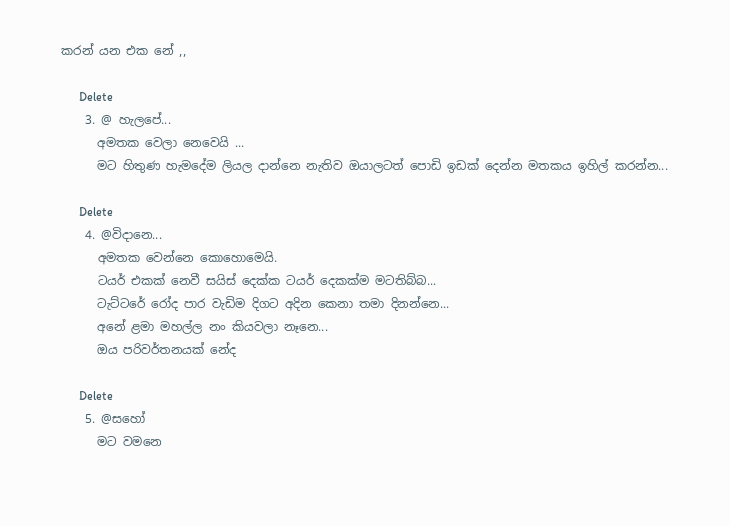කරන් යන එක නේ ,,

      Delete
    3. @ හැලපේ...
      අමතක වෙලා නෙවෙයි ...
      මට හිතුණ හැමදේම ලියල දාන්නෙ නැතිව ඔයාලටත් පොඩි ඉඩක් දෙන්න මතකය ඉහිල් කරන්න...

      Delete
    4. @විදානෙ...
      අමතක වෙන්නෙ කොහොමෙයි.
      ටයර් එකක් නෙවී සයිස් දෙක්ක ටයර් දෙකක්ම මටතිබ්බ...
      ටැට්ටරේ රෝද පාර වැඩිම දිගට අදින කෙනා තමා දිනන්නෙ...
      අනේ ළමා මහල්ල නං කියවලා නෑනෙ...
      ඔය පරිවර්තනයක් නේද

      Delete
    5. @සහෝ
      මට වමනෙ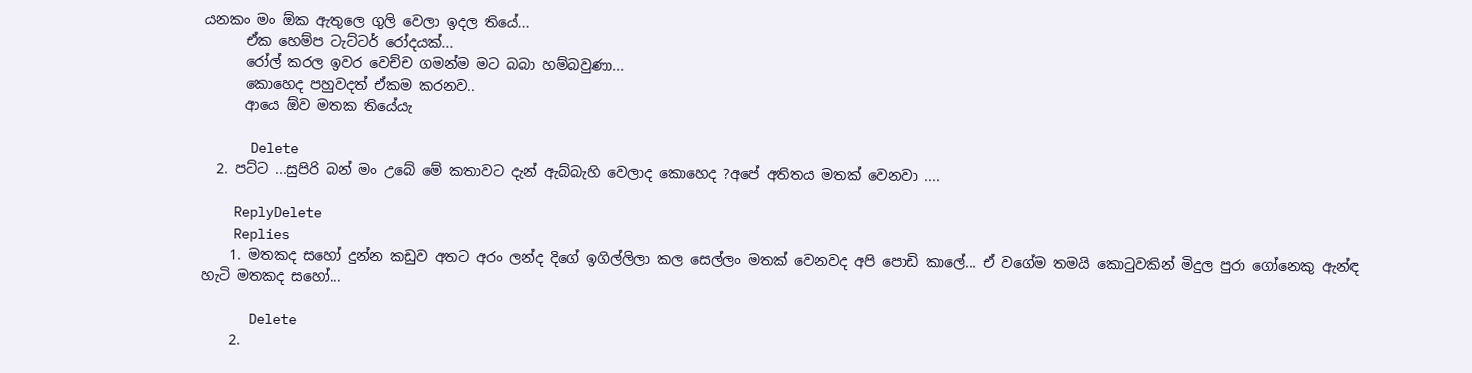යනකං මං ඕක ඇතුලෙ ගුලි වෙලා ඉදල තියේ...
      ඒක හෙම්ප ටැට්ටර් රෝදයක්...
      රෝල් කරල ඉවර වෙච්ච ගමන්ම මට බබා හම්බවුණා...
      කොහෙද පහුවදත් ඒකම කරනව..
      ආයෙ ඕව මතක තියේයැ

      Delete
  2. පට්ට ...සුපිරි බන් මං උබේ මේ කතාවට දැන් ඇබ්බැහි වෙලාද කොහෙද ?අපේ අතිතය මතක් වෙනවා ....

    ReplyDelete
    Replies
    1. මතකද සහෝ දුන්න කඩුව අතට අරං ලන්ද දිගේ ඉගිල්ලිලා කල සෙල්ලං මතක් වෙනවද අපි පොඩි කාලේ... ඒ වගේම තමයි කොටුවකින් මිදුල පුරා ගෝනෙකු ඇන්ඳ හැටි මතකද සහෝ...

      Delete
    2.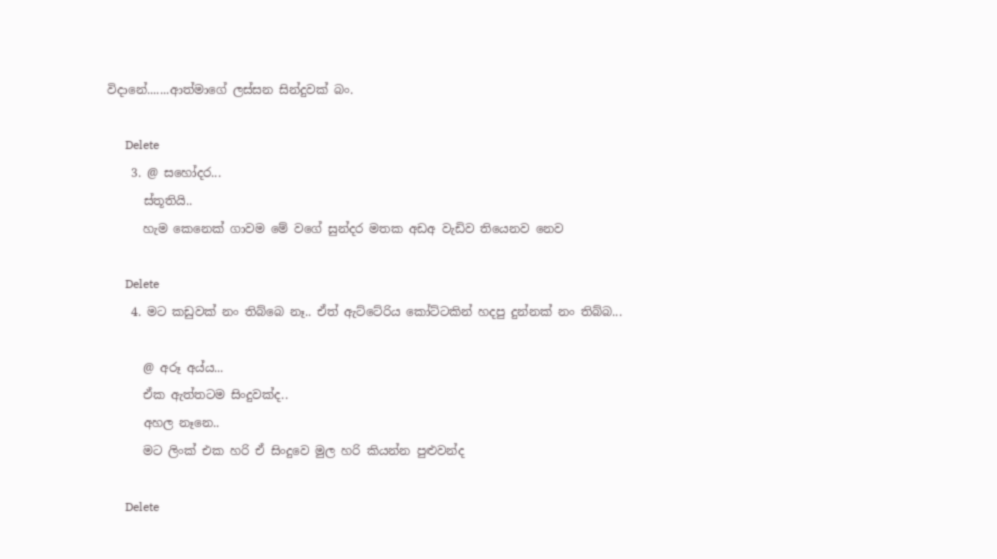විදානේ.......ආත්මාගේ ලස්සන සින්දුවක් බං.

      Delete
    3. @ සහෝදර...
      ස්තූතියි..
      හැම කෙනෙක් ගාවම මේ වගේ සුන්දර මතක අඩඅ වැඩිව තියෙනව නෙව

      Delete
    4. මට කඩුවක් නං තිබ්බෙ නෑ.. ඒත් ඇට්ටේරිය කෝට්ටකින් හදපු දුන්නක් නං තිබ්බ...

      @ අරූ අය්ය...
      ඒක ඇත්තටම සිංදුවක්ද..
      අහල නෑනෙ..
      මට ලිංක් එක හරි ඒ සිංදුවෙ මුල හරි කියන්න පුළුවන්ද

      Delete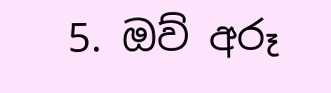5. ඔව් අරූ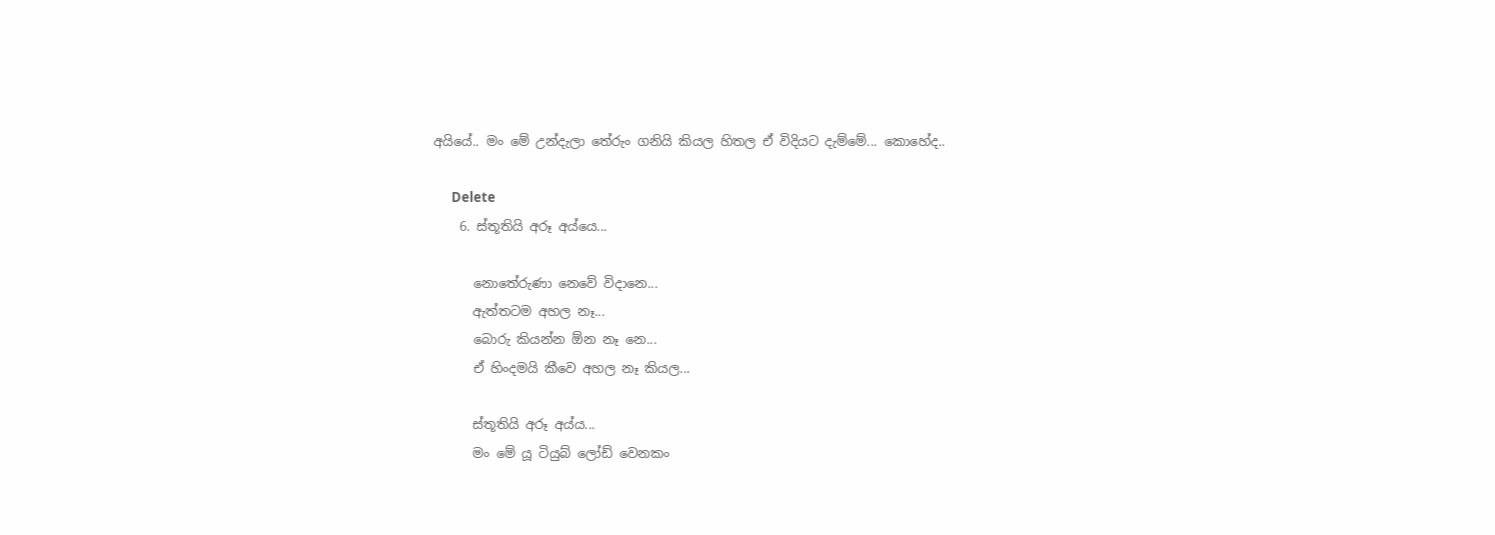අයියේ.. මං මේ උන්දැලා තේරුං ගනියි කියල හිතල ඒ විදියට දැම්මේ... කොහේද..

      Delete
    6. ස්තූතියි අරූ අය්යෙ...

      නොතේරුණා නෙවේ විදානෙ...
      ඇත්තටම අහල නෑ...
      බොරු කියන්න ඕන නෑ නෙ...
      ඒ හිංදමයි කීවෙ අහල නෑ කියල...

      ස්තූතියි අරූ අය්ය...
      මං මේ යූ ටියුබ් ලෝඩ් වෙනකං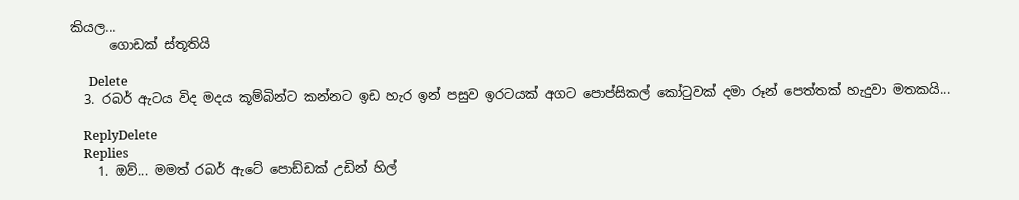කියල...
      ගොඩක් ස්තූතියි

      Delete
  3. රබර් ඇටය විද මදය කූම්බින්ට කන්නට ඉඩ හැර ඉන් පසුව ඉරටයක් අගට පොප්සිකල් කෝටුවක් දමා රූන් පෙත්තක් හැදුවා මතකයි...

    ReplyDelete
    Replies
    1. ඔව්... මමත් රබර් ඇටේ පොඩ්ඩක් උඩින් හිල්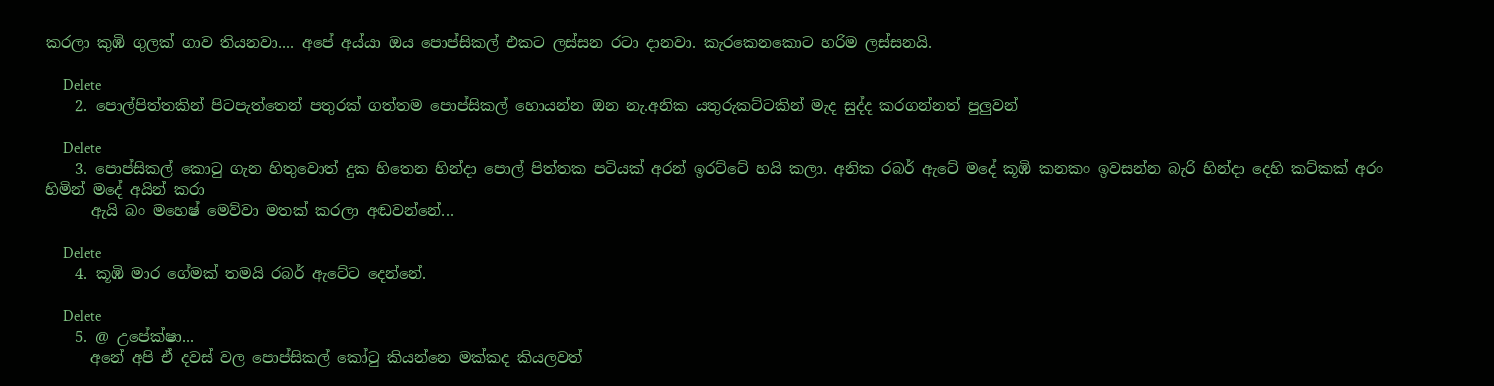කරලා කුඹි ගුලක් ගාව තියනවා.... අපේ අය්යා ඔය පොප්සිකල් එකට ලස්සන රටා දානවා. කැරකෙනකොට හරිම ලස්සනයි.

      Delete
    2. පොල්පිත්තකින් පිටපැත්තෙන් පතුරක් ගත්තම පොප්සිකල් හොයන්න ඔන නැ.අනික යතුරුකට්ටකින් මැද සුද්ද කරගන්නත් පුලුවන්

      Delete
    3. පොප්සිකල් කොටු ගැන හිතුවොත් දුක හිතෙන හින්දා පොල් පිත්තක පටියක් අරන් ඉරට්ටේ හයි කලා. අනික රබර් ඇටේ මදේ කූඹි කනකං ඉවසන්න බැරි හින්දා දෙහි කට්කක් අරං හිමින් මදේ අයින් කරා
      ඇයි බං මහෙෂ් මෙව්වා මතක් කරලා අඬවන්නේ...

      Delete
    4. කූඹි මාර ගේමක් තමයි රබර් ඇටේට දෙන්නේ.

      Delete
    5. @ උපේක්ෂා...
      අනේ අපි ඒ දවස් වල පොප්සිකල් කෝටු කියන්නෙ මක්කද කියලවත්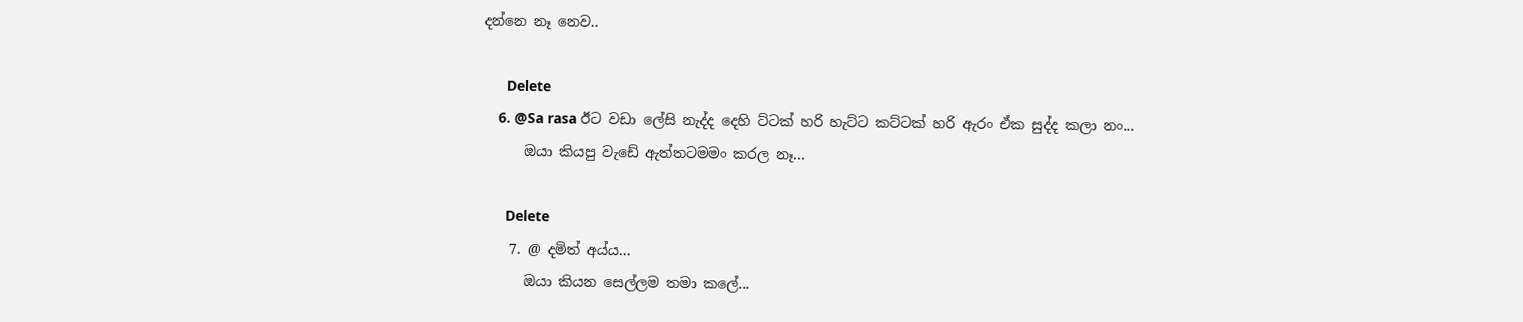දන්නෙ නෑ නෙව..

      Delete
    6. @Sa rasa ඊට වඩා ලේසි නැද්ද දෙහි ට්ටක් හරි හැට්ට කට්ටක් හරි ඇරං ඒක සුද්ද කලා නං...
      ඔයා කියපු වැඩේ ඇත්තටමමං කරල නෑ...

      Delete
    7. @ දමිත් අය්ය...
      ඔයා කියන සෙල්ලම තමා කලේ...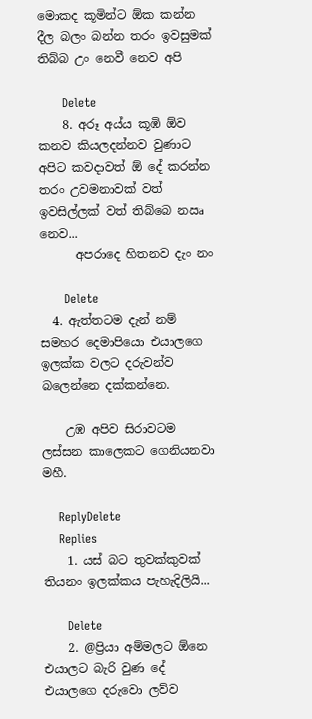මොකද කූමින්ට ඕක කන්න දීල බලං බන්න තරං ඉවසුමක් තිබ්බ උං නෙවී නෙව අපි

      Delete
    8. අරූ අය්ය කූඹි ඕව කනව කියලදන්නව වුණාට අපිට කවදාවත් ඕ දේ කරන්න තරං උවමනාවක් වත් ඉවසිල්ලක් වත් තිබ්බෙ නඍ නෙව...
      අපරාදෙ හිතනව දැං නං

      Delete
  4. ඇත්තටම දැන් නම් සමහර දෙමාපියො එයාලගෙ ඉලක්ක වලට දරුවන්ව බලෙන්නෙ දක්කන්නෙ.

    උඹ අපිව සිරාවටම ලස්සන කාලෙකට ගෙනියනවා මහී.

    ReplyDelete
    Replies
    1. යස් බට තුවක්කුවක් තියනං ඉලක්කය පැහැදිලියි...

      Delete
    2. @ප්‍රියා අම්මලට ඕනෙ එයාලට බැරි වුණ දේ එයාලගෙ දරුවො ලව්ව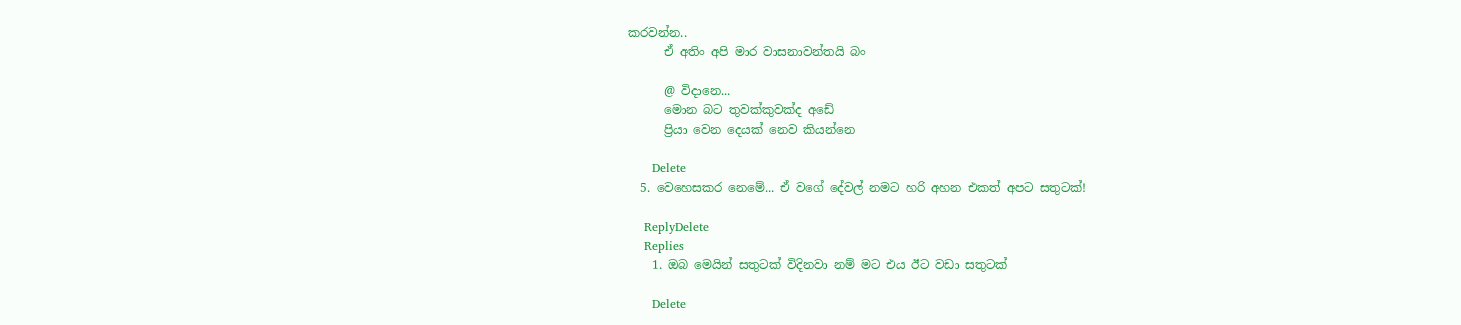කරවන්න..
      ඒ අතිං අපි මාර වාසනාවන්තයි බං

      @ විදානෙ...
      මොන බට තුවක්කුවක්ද අඩේ
      ප්‍රියා වෙන දෙයක් නෙව කියන්නෙ

      Delete
  5. වෙහෙසකර නෙමේ... ඒ වගේ දේවල් නමට හරි අහන එකත් අපට සතුටක්!

    ReplyDelete
    Replies
    1. ඔබ මෙයින් සතුටක් විදිනවා නම් මට එය ඊට වඩා සතුටක්

      Delete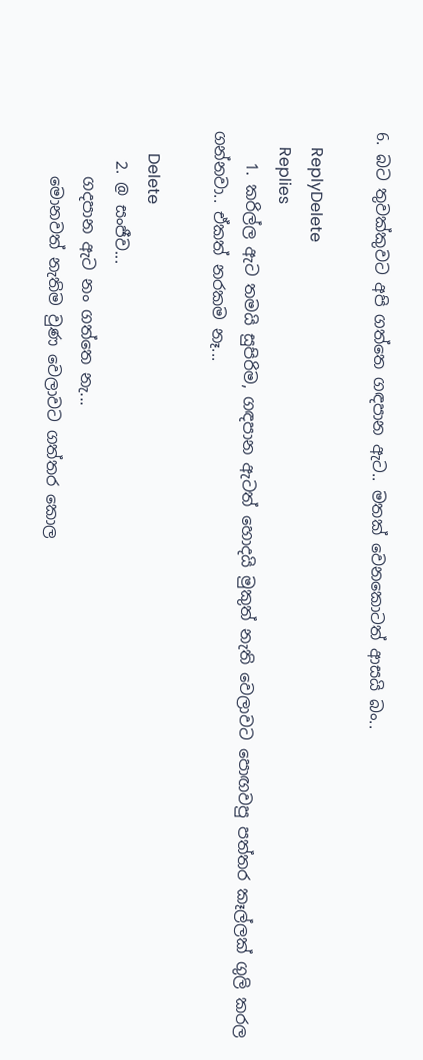6. බට තුවක්කුවට අපි ගත්තෙ ගඳපාන ඇට.. මතක් වෙනකොටත් ආසයි බං..

    ReplyDelete
    Replies
    1. කරිල්ල ඇට තමයි සුපිරිම, ගඳපාන ඇටත් හොදයි මුකුත් නැති වෙලාවට පොඟවපු පත්තර කෑල්ලක් ගුලි කරල ගන්නවා.. ඒකත් නරකම නෑ...

      Delete
    2. @ සංජීව...
      ගදපාන ඇට නං ගත්තෙ නැ...
      මොනවත් නැතිම වුණ වෙලාවට ගත්තර කොල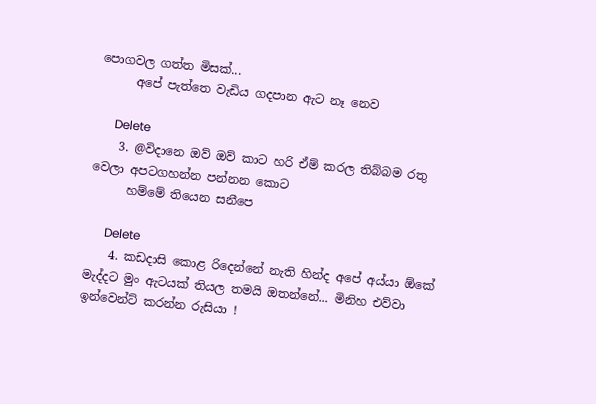පොගවල ගත්ත මිසක්...
      අපේ පැත්තෙ වැඩිය ගදපාන ඇට නෑ නෙව

      Delete
    3. @විදානෙ ඔව් ඔව් කාට හරි ඒම් කරල තිබ්බම රතු වෙලා අපටගහන්න පන්නන කොට
      හම්මේ තියෙන සනීපෙ

      Delete
    4. කඩදාසි කොළ රිදෙන්නේ නැති හින්ද අපේ අය්යා ඕකේ මැද්දට මුං ඇටයක් තියල තමයි ඔතන්නේ... මිනිහ එව්වා ඉන්වෙන්ට් කරන්න රුසියා !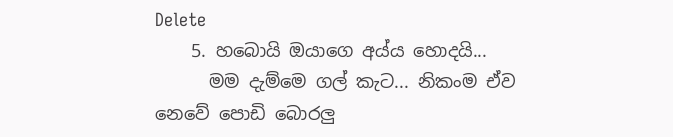Delete
    5. හබොයි ඔයාගෙ අය්ය හොදයි...
      මම දැම්මෙ ගල් කැට... නිකංම ඒව නෙවේ පොඩි බොරලු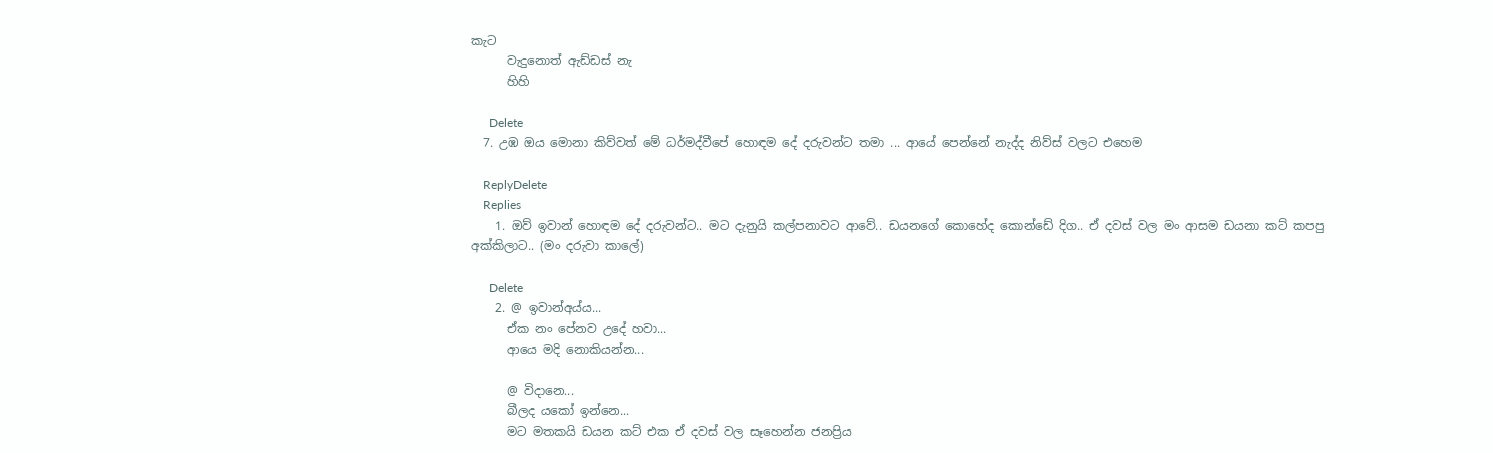කැට
      වැදුනොත් ඇඩ්ඩස් නැ
      හිහි

      Delete
  7. උඹ ඔය මොනා කිව්වත් මේ ධර්මද්වීපේ හොඳම දේ දරුවන්ට තමා ... ආයේ පෙන්නේ නැද්ද නිව්ස් වලට එහෙම

    ReplyDelete
    Replies
    1. ඔව් ඉවාන් හොඳම දේ දරුවන්ට.. මට දැනුයි කල්පනාවට ආවේ.. ඩයනගේ කොහේද කොන්ඩේ දිග.. ඒ දවස් වල මං ආසම ඩයනා කට් කපපු අක්කිලාට.. (මං දරුවා කාලේ)

      Delete
    2. @ ඉවාන්අය්ය...
      ඒක නං පේනව උදේ හවා...
      ආයෙ මදි නොකියන්න...

      @ විදානෙ...
      බීලද යකෝ ඉන්නෙ...
      මට මතකයි ඩයන කට් එක ඒ දවස් වල සෑහෙන්න ජනප්‍රිය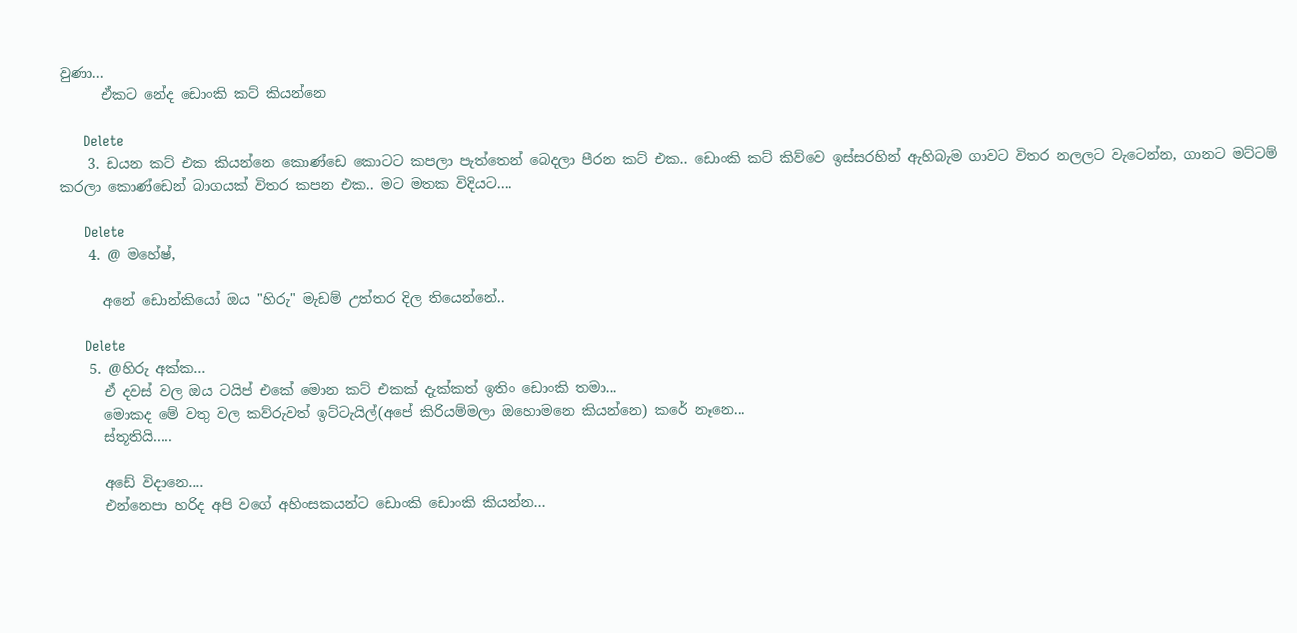වුණා...
      ඒකට නේද ඩොංකි කට් කියන්නෙ

      Delete
    3. ඩයන කට් එක කියන්නෙ කොණ්ඩෙ කොටට කපලා පැත්තෙන් බෙදලා පීරන කට් එක.. ඩොංකි කට් කිව්වෙ ඉස්සරහින් ඇහිබැම ගාවට විතර නලලට වැටෙන්න, ගානට මට්ටම් කරලා කොණ්ඩෙන් බාගයක් විතර කපන එක.. මට මතක විදියට....

      Delete
    4. @ මහේෂ්,

      අනේ ඩොන්කියෝ ඔය "හිරු" මැඩම් උත්තර දිල තියෙන්නේ..

      Delete
    5. @හිරු අක්ක...
      ඒ දවස් වල ඔය ටයිප් එකේ මොන කට් එකක් දැක්කත් ඉතිං ඩොංකි තමා...
      මොකද මේ වතු වල කව්රුවත් ඉට්ටැයිල්(අපේ කිරියම්මලා ඔහොමනෙ කියන්නෙ) කරේ නෑනෙ...
      ස්තූතියි.....

      අඩේ විදානෙ....
      එන්නෙපා හරිද අපි වගේ අහිංසකයන්ට ඩොංකි ඩොංකි කියන්න...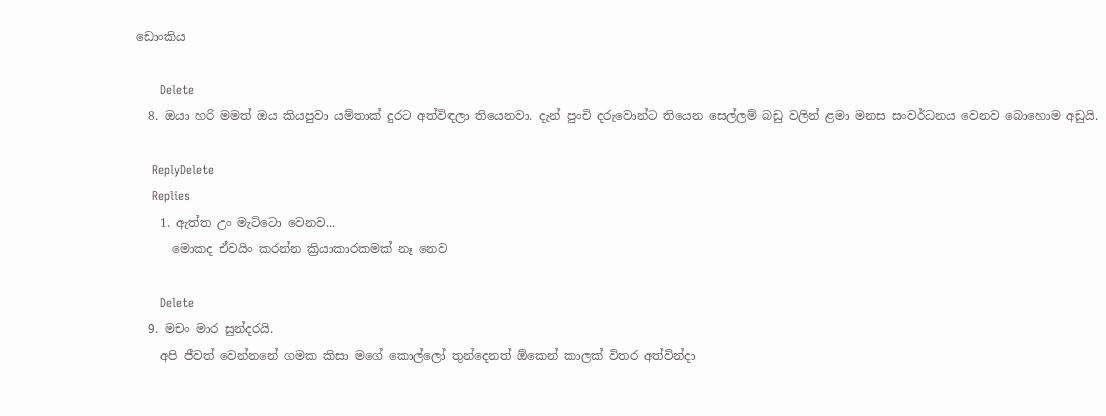ඩොංකිය

      Delete
  8. ඔයා හරි මමත් ඔය කියපුවා යම්තාක් දුරට අත්විඳලා තියෙනවා. දැන් පුංචි දරුවොන්ට තියෙන සෙල්ලම් බඩු වලින් ළමා මනස සංවර්ධනය වෙනව බොහොම අඩුයි.

    ReplyDelete
    Replies
    1. ඇත්ත උං මැට්ටො වෙනව...
      මොකද ඒවයිං කරන්න ක්‍රියාකාරකමක් නෑ නෙව

      Delete
  9. මචං මාර සුන්දරයි.
    අපි ජීවත් වෙන්නනේ ගමක කිසා මගේ කොල්ලෝ තුන්දෙනත් ඕකෙන් කාලක් විතර අත්වින්දා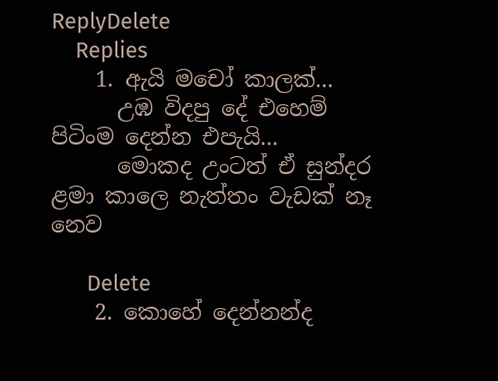ReplyDelete
    Replies
    1. ඇයි මචෝ කාලක්...
      උඹ විදපු දේ එහෙම් පිටිංම දෙන්න එපැයි...
      මොකද උංටත් ඒ සුන්දර ළමා කාලෙ නැත්තං වැඩක් නෑ නෙව

      Delete
    2. කොහේ දෙන්නන්ද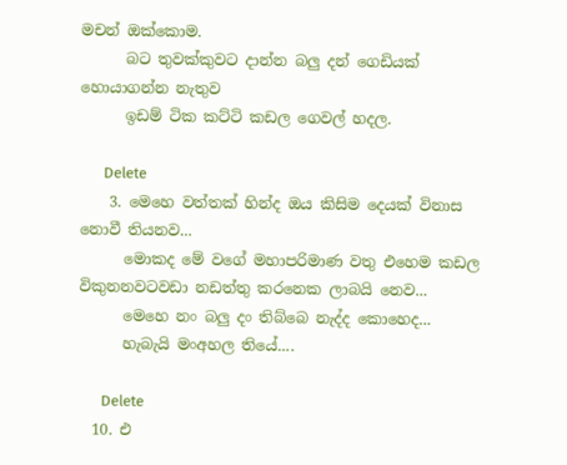මචන් ඔක්කොම.
      බට තුවක්කුවට දාන්න බලු දන් ගෙඩියක් හොයාගන්න නැතුව
      ඉඩම් ටික කට්ටි කඩල ගෙවල් හදල.

      Delete
    3. මෙහෙ වත්තක් හින්ද ඔය කිසිම දෙයක් විනාස නොවී තියනව...
      මොකද මේ වගේ මහාපරිමාණ වතු එහෙම කඩල විකුනනවටවඩා නඩත්තු කරනෙක ලාබයි නෙව...
      මෙහෙ නං බලු දං තිබ්බෙ නැද්ද කොහෙද...
      හැබැයි මංඅහල තියේ....

      Delete
  10. එ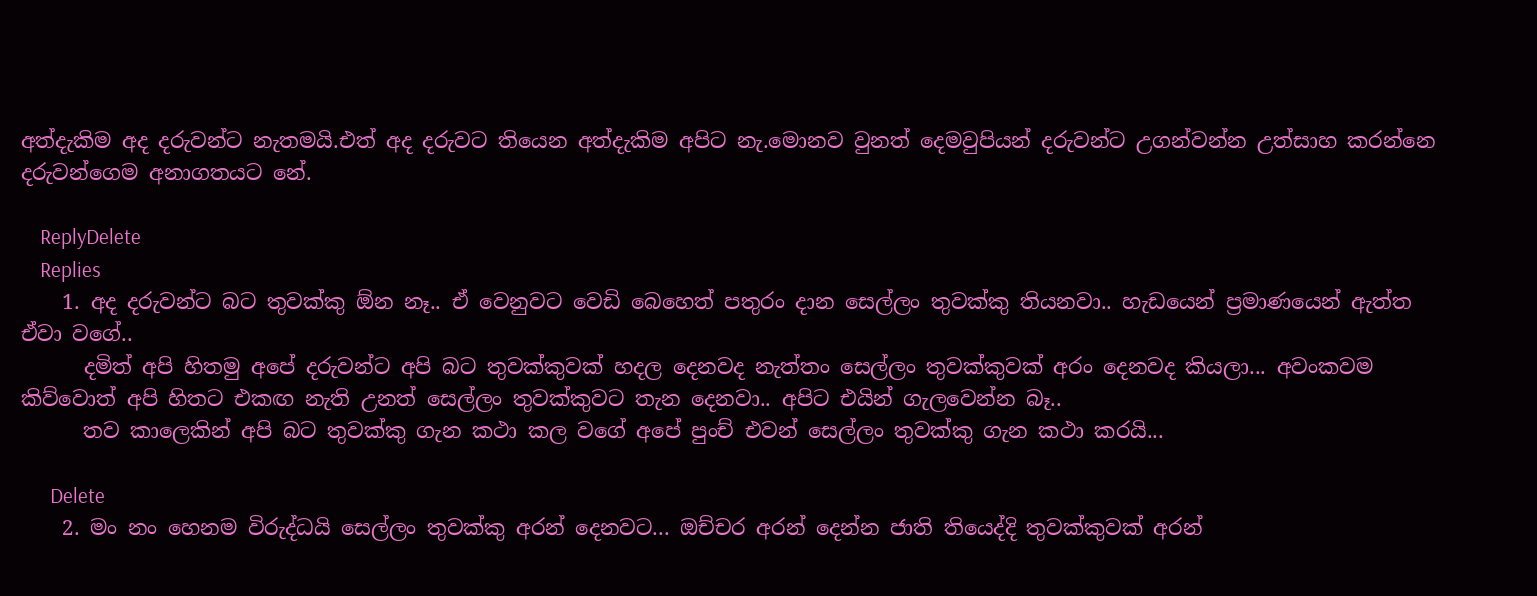අත්දැකිම අද දරුවන්ට නැතමයි.එත් අද දරුවට තියෙන අත්දැකිම අපිට නැ.මොනව වුනත් දෙමවුපියන් දරුවන්ට උගන්වන්න උත්සාහ කරන්නෙ දරුවන්ගෙම අනාගතයට නේ.

    ReplyDelete
    Replies
    1. අද දරුවන්ට බට තුවක්කු ඕන නෑ.. ඒ වෙනුවට වෙඩි බෙහෙත් පතුරං දාන සෙල්ලං තුවක්කු තියනවා.. හැඩයෙන් ප්‍රමාණයෙන් ඇත්ත ඒවා වගේ..
      දමිත් අපි හිතමු අපේ දරුවන්ට අපි බට තුවක්කුවක් හදල දෙනවද නැත්තං සෙල්ලං තුවක්කුවක් අරං දෙනවද කියලා... අවංකවම කිව්වොත් අපි හිතට එකඟ නැති උනත් සෙල්ලං තුවක්කුවට තැන දෙනවා.. අපිට එයින් ගැලවෙන්න බෑ..
      තව කාලෙකින් අපි බට තුවක්කු ගැන කථා කල වගේ අපේ පුංච් එවන් සෙල්ලං තුවක්කු ගැන කථා කරයි...

      Delete
    2. මං නං හෙනම විරුද්ධයි සෙල්ලං තුවක්කු අරන් දෙනවට... ඔච්චර අරන් දෙන්න ජාති තියෙද්දි තුවක්කුවක් අරන්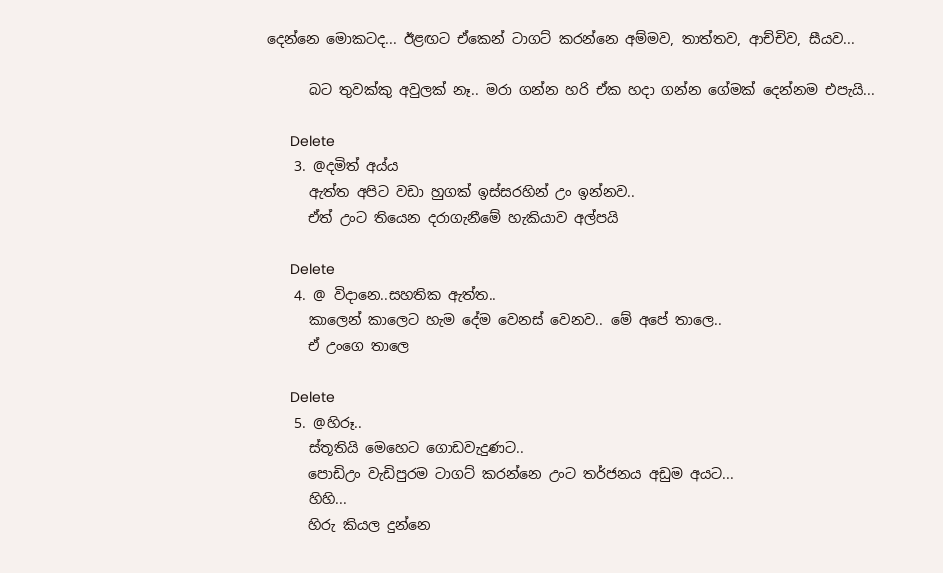දෙන්නෙ මොකටද... ඊළඟට ඒකෙන් ටාගට් කරන්නෙ අම්මව, තාත්තව, ආච්චිව, සීයව...

      බට තුවක්කු අවුලක් නෑ.. මරා ගන්න හරි ඒක හදා ගන්න ගේමක් දෙන්නම එපැයි...

      Delete
    3. @දමිත් අය්ය
      ඇත්ත අපිට වඩා හුගක් ඉස්සරහින් උං ඉන්නව..
      ඒත් උංට තියෙන දරාගැනීමේ හැකියාව අල්පයි

      Delete
    4. @ විදානෙ..සහතික ඇත්ත..
      කාලෙන් කාලෙට හැම දේම වෙනස් වෙනව.. මේ අපේ තාලෙ..
      ඒ උංගෙ තාලෙ

      Delete
    5. @හිරූ..
      ස්තූතියි මෙහෙට ගොඩවැදුණට..
      පොඩිඋං වැඩිපුරම ටාගට් කරන්නෙ උංට තර්ජනය අඩුම අයට...
      හිහි...
      හිරු කියල දුන්නෙ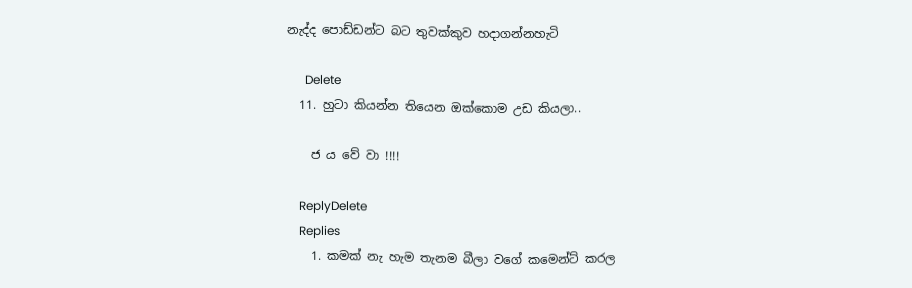නැද්ද පොඩ්ඩන්ට බට තුවක්කුව හදාගන්නහැටි

      Delete
  11. හුටා කියන්න තියෙන ඔක්කොම උඩ කියලා..

    ජ ය වේ වා !!!!

    ReplyDelete
    Replies
    1. කමක් නැ හැම තැනම බීලා වගේ කමෙන්ට් කරල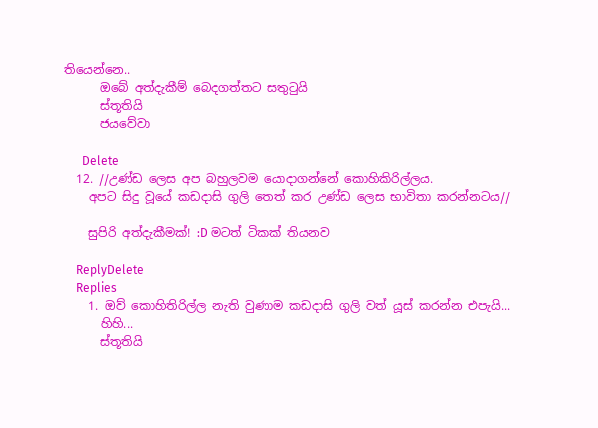තියෙන්නෙ..
      ඔබේ අත්දැකීම් බෙදගත්තට සතුටුයි
      ස්තූතියි
      ජයවේවා

      Delete
  12. //උණ්ඩ ලෙස අප බහුලවම යොදාගන්නේ කොහිකිරිල්ලය.
    අපට සිදු වූයේ කඩදාසි ගුලි තෙත් කර උණ්ඩ ලෙස භාවිතා කරන්නටය//

    සුපිරි අත්දැකීමක්! :D මටත් ටිකක් තියනව

    ReplyDelete
    Replies
    1. ඔව් කොහිතිරිල්ල නැති වුණාම කඩදාසි ගුලි වත් යූස් කරන්න එපැයි...
      හිහි...
      ස්තූතියි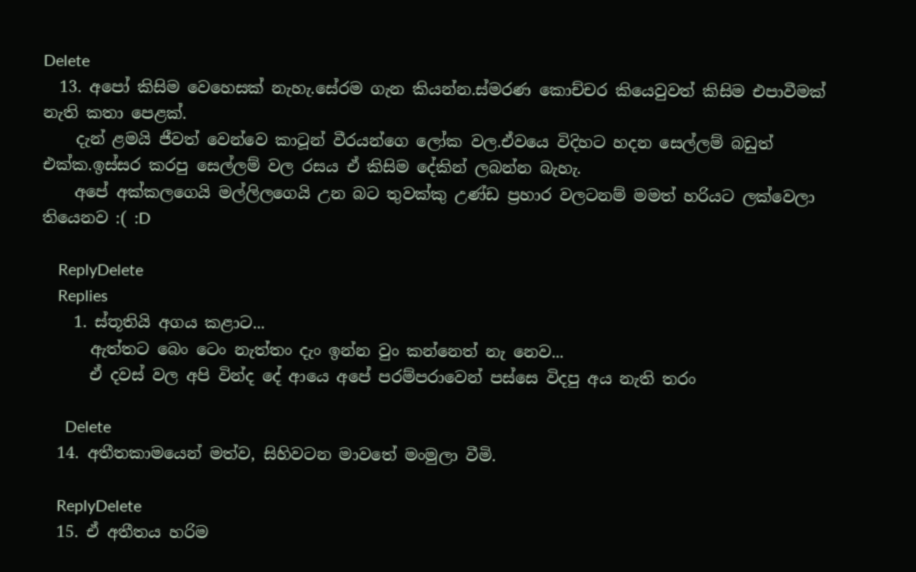Delete
  13. අපෝ කිසිම වෙහෙසක් නැහැ.සේරම ගැන කියන්න.ස්මරණ කොච්චර කියෙවුවත් කිසිම එපාවීමක් නැති කතා පෙළක්.
    දැන් ළමයි ජීවත් වෙන්වෙ කාටූන් වීරයන්ගෙ ලෝක වල.ඒවයෙ විදිහට හදන සෙල්ලම් බඩුත් එක්ක.ඉස්සර කරපු සෙල්ලම් වල රසය ඒ කිසිම දේකින් ලබන්න බැහැ.
    අපේ අක්කලගෙයි මල්ලිලගෙයි උන බට තුවක්කු උණ්ඩ ප්‍රහාර වලටනම් මමත් හරියට ලක්වෙලා තියෙනව :( :D

    ReplyDelete
    Replies
    1. ස්තූතියි අගය කළාට...
      ඇත්තට බෙං ටෙං නැත්තං දැං ඉන්න වුං කන්නෙත් නැ නෙව...
      ඒ දවස් වල අපි වින්ද දේ ආයෙ අපේ පරම්පරාවෙන් පස්සෙ විදපු අය නැති තරං

      Delete
  14. අතීතකාමයෙන් මත්ව, සිහිවටන මාවතේ මංමුලා වීමි.

    ReplyDelete
  15. ඒ අතීතය හරිම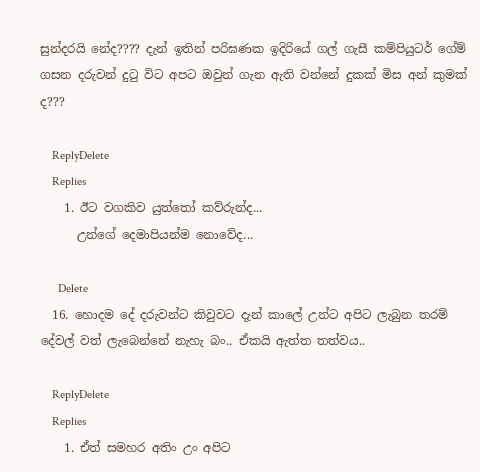සුන්දරයි නේද???? දැන් ඉතින් පරිඝණක ඉදිරියේ ගල් ගැසී කම්පියුටර් ගේම් ගසන දරුවන් දුටු විට අපට ඔවුන් ගැන ඇති වන්නේ දුකක් මිස අන් කුමක් ද???

    ReplyDelete
    Replies
    1. ඊට වගකිව යුත්තෝ කව්රුන්ද...
      උන්ගේ දෙමාපියන්ම නොවේද...

      Delete
  16. හොදම දේ දරුවන්ට කිවුවට දැන් කාලේ උන්ට අපිට ලැබුන තරම් දේවල් වත් ලැබෙන්නේ නැහැ බං.. ඒකයි ඇත්ත තත්වය..

    ReplyDelete
    Replies
    1. ඒත් සමහර අතිං උං අපිට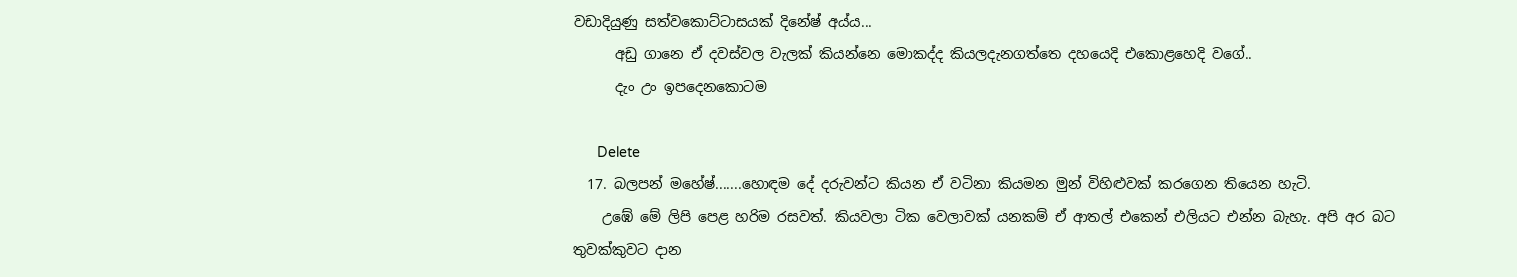වඩාදියුණු සත්වකොට්ටාසයක් දිනේෂ් අය්ය...
      අඩු ගානෙ ඒ දවස්වල වැලක් කියන්නෙ මොකද්ද කියලදැනගත්තෙ දහයෙදි එකොළහෙදි වගේ..
      දැං උං ඉපදෙනකොටම

      Delete
  17. බලපන් මහේෂ්.......හොඳම දේ දරුවන්ට කියන ඒ වටිනා කියමන මුන් විහිළුවක් කරගෙන තියෙන හැටි.
    උඹේ මේ ලිපි පෙළ හරිම රසවත්. කියවලා ටික වෙලාවක් යනකම් ඒ ආතල් එකෙන් එලියට එන්න බැහැ. අපි අර බට තුවක්කුවට දාන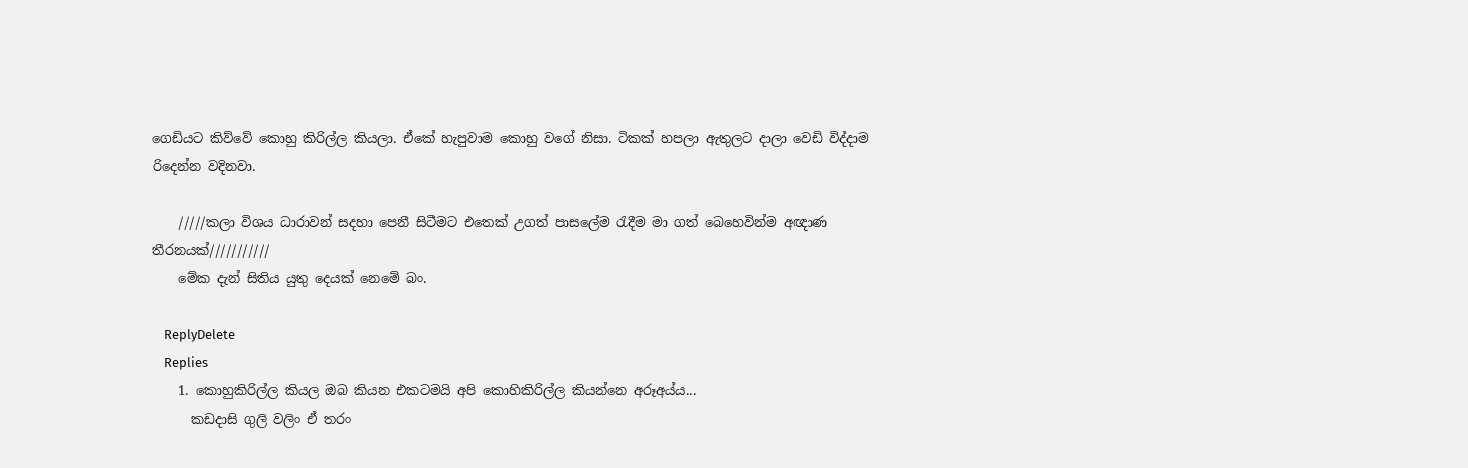ගෙඩියට කිව්වේ කොහු කිරිල්ල කියලා. ඒකේ හැපුවාම කොහු වගේ නිසා. ටිකක් හපලා ඇතුලට දාලා වෙඩි විද්දාම රිදෙන්න වදිනවා.

    /////කලා විශය ධාරාවන් සදහා පෙනී සිටීමට එතෙක් උගත් පාසලේම රැදීම මා ගත් බෙහෙවින්ම අඥාණ තීරනයක්///////////
    මේක දැන් සිතිය යුතු දෙයක් නෙමේ බං.

    ReplyDelete
    Replies
    1. කොහුකිරිල්ල කියල ඔබ කියන එකටමයි අපි කොහිකිරිල්ල කියන්නෙ අරූඅය්ය...
      කඩදාසි ගුලි වලිං ඒ තරං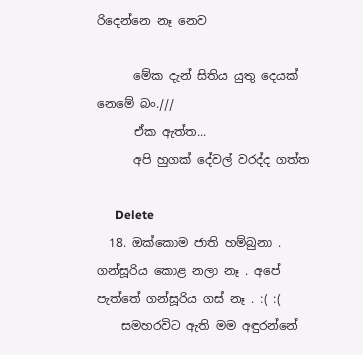රිදෙන්නෙ නෑ නෙව

      මේක දැන් සිතිය යුතු දෙයක් නෙමේ බං.///
      ඒක ඇත්ත...
      අපි හුගක් දේවල් වරද්ද ගත්ත

      Delete
  18. ඔක්කොම ජාති හම්බුනා . ගන්සූරිය කොළ නලා නෑ . අපේ පැත්තේ ගන්සූරිය ගස් නෑ . :( :(
    සමහරවිට ඇති මම අඳුරන්නේ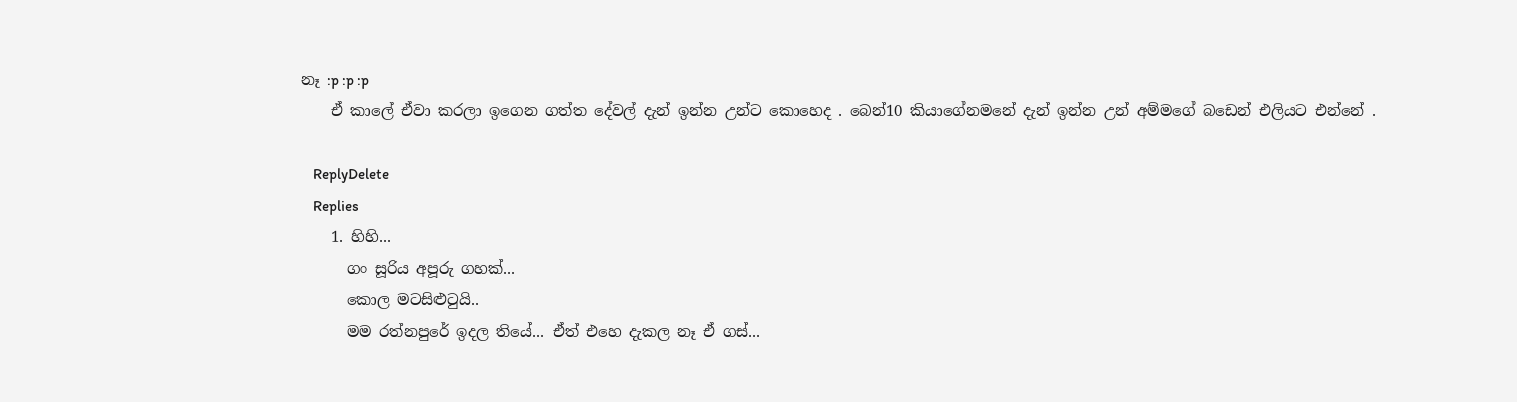නෑ :p :p :p
    ඒ කාලේ ඒවා කරලා ඉගෙන ගත්ත දේවල් දැන් ඉන්න උන්ට කොහෙද . බෙන්10 කියාගේනමනේ දැන් ඉන්න උන් අම්මගේ බඩෙන් එලියට එන්නේ .

    ReplyDelete
    Replies
    1. හිහි...
      ගං සූරිය අපූරු ගහක්...
      කොල මටසිළුටුයි..
      මම රත්නපුරේ ඉදල තියේ... ඒත් එහෙ දැකල නෑ ඒ ගස්...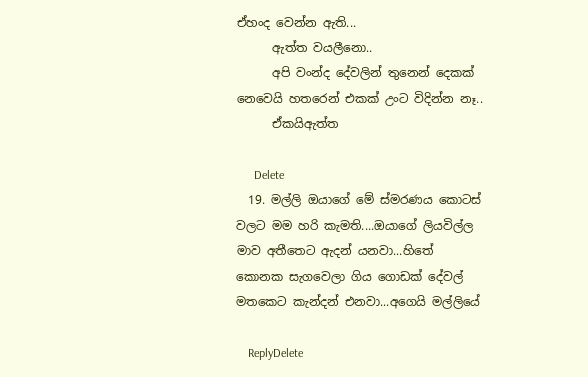ඒහංද වෙන්න ඇති...
      ඇත්ත වයලීනො..
      අපි වංන්ද දේවලින් තුනෙන් දෙකක් නෙවෙයි හතරෙන් එකක් උංට විදින්න නෑ..
      ඒකයිඇත්ත

      Delete
  19. මල්ලි ඔයාගේ මේ ස්මරණය කොටස් වලට මම හරි කැමති....ඔයාගේ ලියවිල්ල මාව අතීතෙට ඇදන් යනවා...හිතේ කොනක සැගවෙලා ගිය ගොඩක් දේවල් මතකෙට කැන්දන් එනවා...අගෙයි මල්ලියේ

    ReplyDelete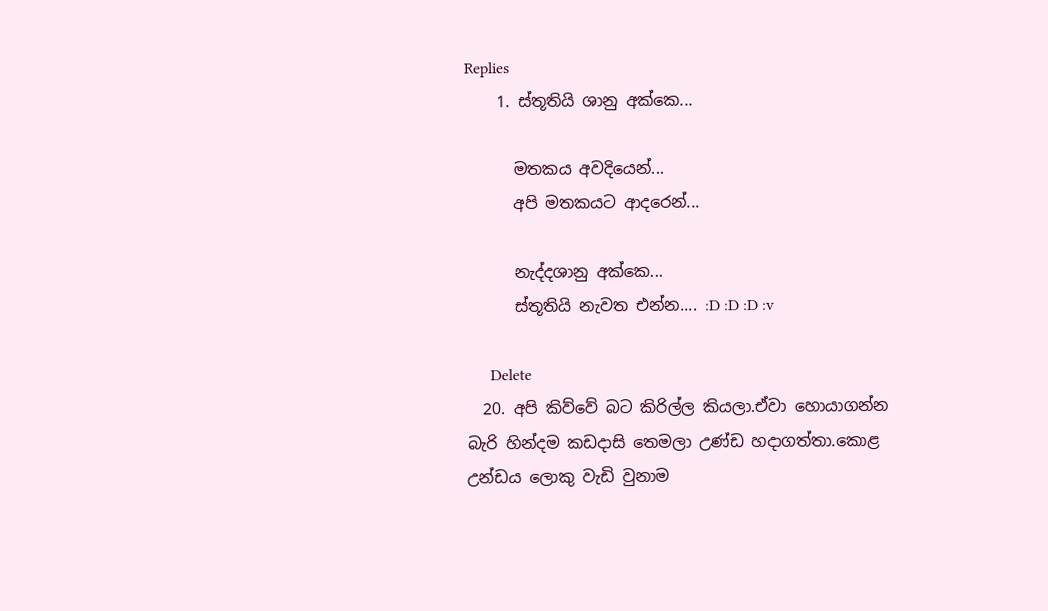Replies
    1. ස්තූතියි ශානු අක්කෙ...

      මතකය අවදියෙන්...
      අපි මතකයට ආදරෙන්...

      නැද්දශානු අක්කෙ...
      ස්තූතියි නැවත එන්න.... :D :D :D :v

      Delete
  20. අපි කිව්වේ බට කිරිල්ල කියලා.ඒවා හොයාගන්න බැරි හින්දම කඩදාසි තෙමලා උණ්ඩ හදාගත්තා.කොළ උන්ඩය ලොකු වැඩි වුනාම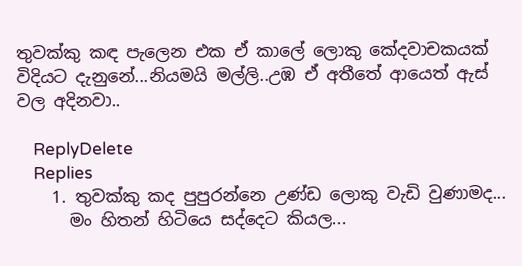තුවක්කු කඳ පැලෙන එක ඒ කාලේ ලොකු කේදවාචකයක් විදියට දැනුනේ...නියමයි මල්ලි..උඹ ඒ අතීතේ ආයෙත් ඇස් වල අදිනවා..

    ReplyDelete
    Replies
    1. තුවක්කු කද පුපුරන්නෙ උණ්ඩ ලොකු වැඩි වුණාමද...
      මං හිතන් හිටියෙ සද්දෙට කියල...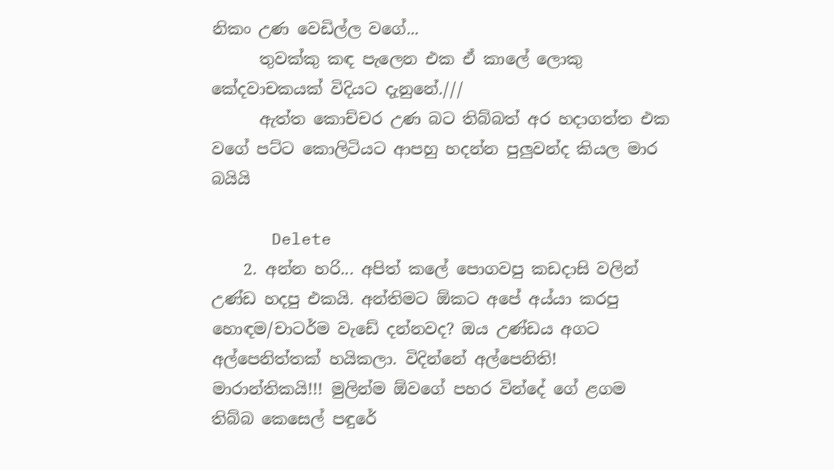නිකං උණ වෙඩිල්ල වගේ...
      තුවක්කු කඳ පැලෙන එක ඒ කාලේ ලොකු කේදවාචකයක් විදියට දැනුනේ.///
      ඇත්ත කොච්චර උණ බට තිබ්බත් අර හදාගත්ත එක වගේ පට්ට කොලිටියට ආපහු හදන්න පුලුවන්ද කියල මාර බයියි

      Delete
    2. අන්න හරි... අපිත් කලේ පොගවපු කඩදාසි වලින් උණ්ඩ හදපු එකයි. අන්තිමට ඕකට අපේ අය්යා කරපු හොඳම/චාටර්ම වැඩේ දන්නවද? ඔය උණ්ඩය අගට අල්පෙනිත්තක් හයිකලා. විදින්නේ අල්පෙනිති! මාරාන්තිකයි!!! මුලින්ම ඕවගේ පහර වින්දේ ගේ ළගම තිබ්බ කෙසෙල් පඳුරේ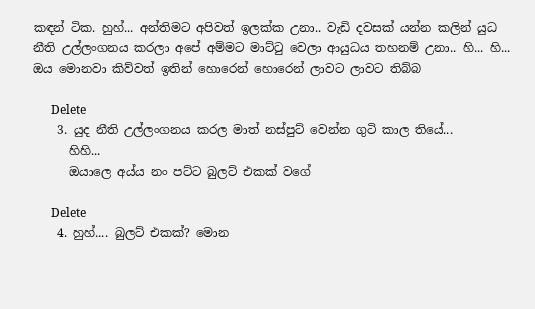කඳන් ටික. හුහ්... අන්තිමට අපිවත් ඉලක්ක උනා.. වැඩි දවසක් යන්න කලින් යුධ නීති උල්ලංගනය කරලා අපේ අම්මට මාට්ටු වෙලා ආයුධය තහනම් උනා.. හි... හි... ඔය මොනවා කිව්වත් ඉතින් හොරෙන් හොරෙන් ලාවට ලාවට තිබ්බ

      Delete
    3. යුද නීති උල්ලංගනය කරල මාත් නස්පුට් වෙන්න ගුටි කාල තියේ...
      හිහි...
      ඔයාලෙ අය්ය නං පට්ට බුලට් එකක් වගේ

      Delete
    4. හුහ්.... බුලට් එකක්? මොන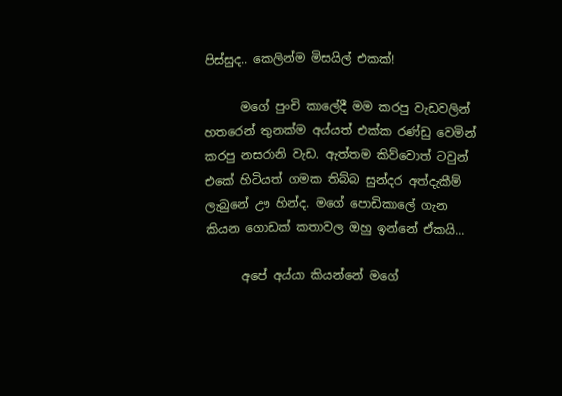පිස්සුද.. කෙලින්ම මිසයිල් එකක්!

      මගේ පුංචි කාලේදී මම කරපු වැඩවලින් හතරෙන් තුනක්ම අය්යත් එක්ක රණ්ඩු වෙමින් කරපු නසරානි වැඩ. ඇත්තම කිව්වොත් ටවුන් එකේ හිටියත් ගමක තිබ්බ සුන්දර අත්දැකීම් ලැබුනේ ඌ හින්ද. මගේ පොඩිකාලේ ගැන කියන ගොඩක් කතාවල ඔහු ඉන්නේ ඒකයි...

      අපේ අය්යා කියන්නේ මගේ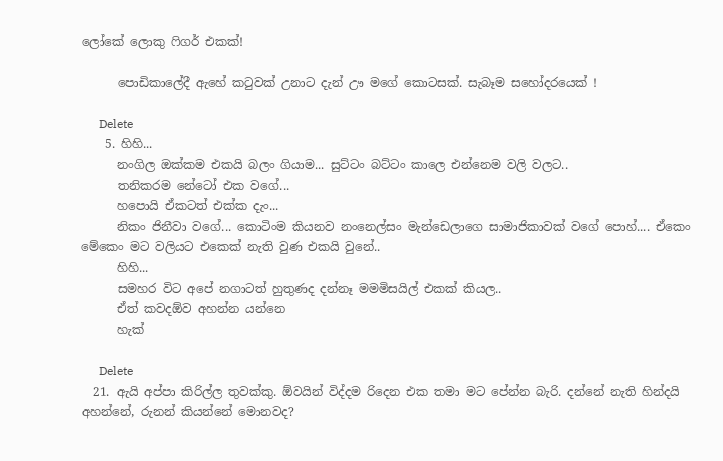ලෝකේ ලොකු ෆිගර් එකක්!

      පොඩිකාලේදී ඇහේ කටුවක් උනාට දැන් ඌ මගේ කොටසක්. සැබෑම සහෝදරයෙක් !

      Delete
    5. හිහි...
      නංගිල ඔක්කම එකයි බලං ගියාම... සුට්ටං බට්ටං කාලෙ එන්නෙම වලි වලට..
      තනිකරම නේටෝ එක වගේ...
      හපොයි ඒකටත් එක්ක දැං...
      නිකං ජිනීවා වගේ... කොටිංම කියනව නංනෙල්සං මැන්ඩෙලාගෙ සාමාජිකාවක් වගේ පොහ්.... ඒකෙං මේකෙං මට වලියට එකෙක් නැති වුණ එකයි වුනේ..
      හිහි...
      සමහර විට අපේ නගාටත් හුතුණද දන්නෑ මමමිසයිල් එකක් කියල..
      ඒත් කවදඕව අහන්න යන්නෙ
      හැක්

      Delete
  21. ඇයි අප්පා කිරිල්ල තුවක්කු. ඕවයින් විද්දම රිදෙන එක තමා මට පේන්න බැරි. දන්නේ නැති හින්දයි අහන්නේ, රුනන් කියන්නේ මොනවද?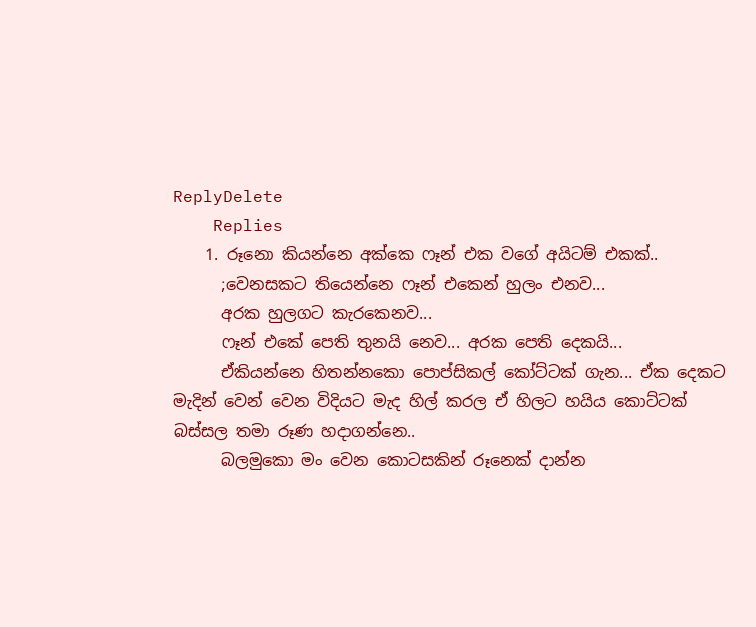ReplyDelete
    Replies
    1. රූනො කියන්නෙ අක්කෙ ෆෑන් එක වගේ අයිටම් එකක්..
      ;වෙනසකට තියෙන්නෙ ෆෑන් එකෙන් හුලං එනව...
      අරක හුලගට කැරකෙනව...
      ෆෑන් එකේ පෙති තුනයි නෙව... අරක පෙති දෙකයි...
      ඒකියන්නෙ හිතන්නකො පොප්සිකල් කෝට්ටක් ගැන... ඒක දෙකට මැදින් වෙන් වෙන විදියට මැද හිල් කරල ඒ හිලට හයිය කොට්ටක් බස්සල තමා රූණ හදාගන්නෙ..
      බලමුකො මං වෙන කොටසකින් රූනෙක් දාන්න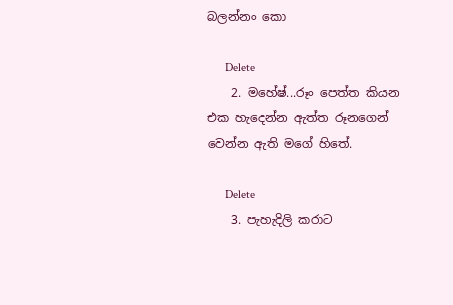බලන්නං කො

      Delete
    2. මහේෂ්...රූං පෙත්ත කියන එක හැදෙන්න ඇත්ත රූනගෙන් වෙන්න ඇති මගේ හිතේ.

      Delete
    3. පැහැදිලි කරාට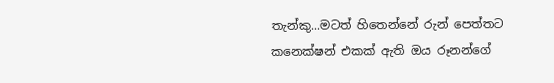තැන්කු...මටත් හිතෙන්නේ රුන් පෙත්තට කනෙක්ෂන් එකක් ඇති ඔය රූනන්ගේ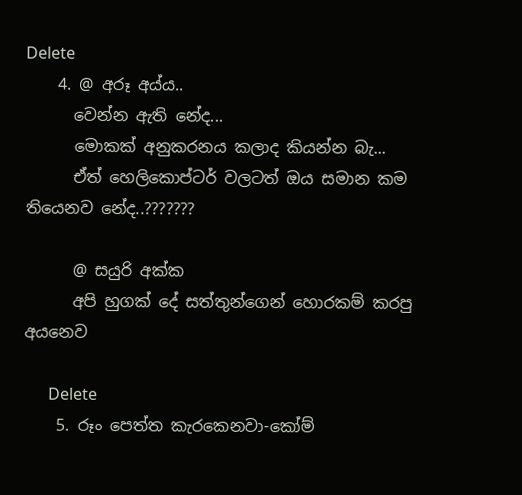Delete
    4. @ අරූ අය්ය..
      වෙන්න ඇති නේද...
      මොකක් අනුකරනය කලාද කියන්න බැ...
      ඒත් හෙලිකොප්ටර් වලටත් ඔය සමාන කම තියෙනව නේද..???????

      @ සයුරි අක්ක
      අපි හුගක් දේ සත්තුන්ගෙන් හොරකම් කරපු අයනෙව

      Delete
    5. රූං පෙත්ත කැරකෙනවා-කෝම්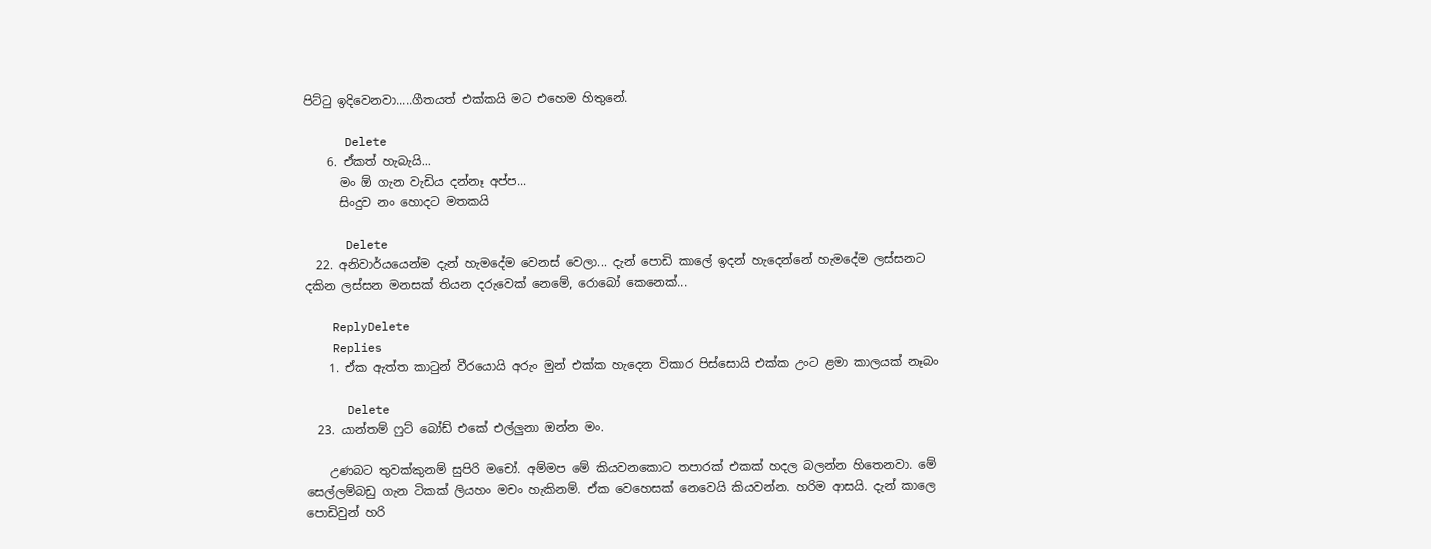පිට්ටු ඉදිවෙනවා.....ගීතයත් එක්කයි මට එහෙම හිතුනේ.

      Delete
    6. ඒකත් හැබැයි...
      මං ඕ ගැන වැඩිය දන්නෑ අප්ප...
      සිංදුව නං හොදට මතකයි

      Delete
  22. අනිවාර්යයෙන්ම දැන් හැමදේම වෙනස් වෙලා... දැන් පොඩි කාලේ ඉදන් හැදෙන්නේ හැමදේම ලස්සනට දකින ලස්සන මනසක් තියන දරුවෙක් නෙමේ, රොබෝ කෙනෙක්...

    ReplyDelete
    Replies
    1. ඒක ඇත්ත කාටුන් වීරයොයි අරුං මුන් එක්ක හැදෙන විකාර පිස්සොයි එක්ක උංට ළමා කාලයක් නෑබං

      Delete
  23. යාන්තම් ෆුට් බෝඩ් එකේ එල්ලුනා ඔන්න මං.

    උණබට තුවක්කුනම් සුපිරි මචෝ. අම්මප මේ කියවනකොට තපාරක් එකක් හදල බලන්න හිතෙනවා. මේ සෙල්ලම්බඩු ගැන ටිකක් ලියහං මචං හැකිනම්. ඒක වෙහෙසක් නෙවෙයි කියවන්න. හරිම ආසයි. දැන් කාලෙ පොඩිවුන් හරි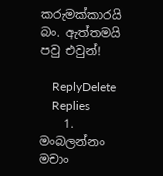කරුමක්කාරයි බං. ඇත්තමයි පවු එවුන්!

    ReplyDelete
    Replies
    1. මංබලන්නං මචාං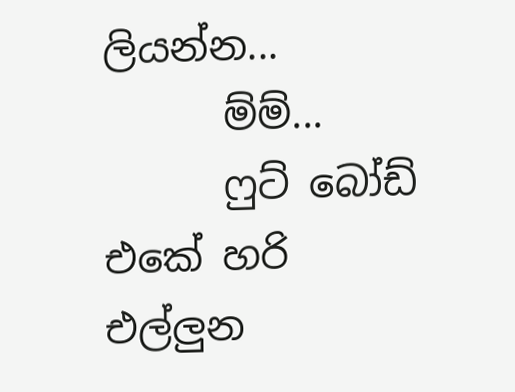ලියන්න...
      ම්ම්...
      ෆුට් බෝඩ් එකේ හරි එල්ලුන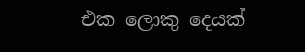එක ලොකු දෙයක්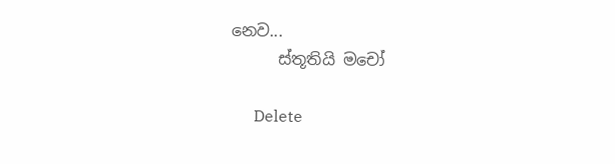නෙව...
      ස්තූතියි මචෝ

      Delete